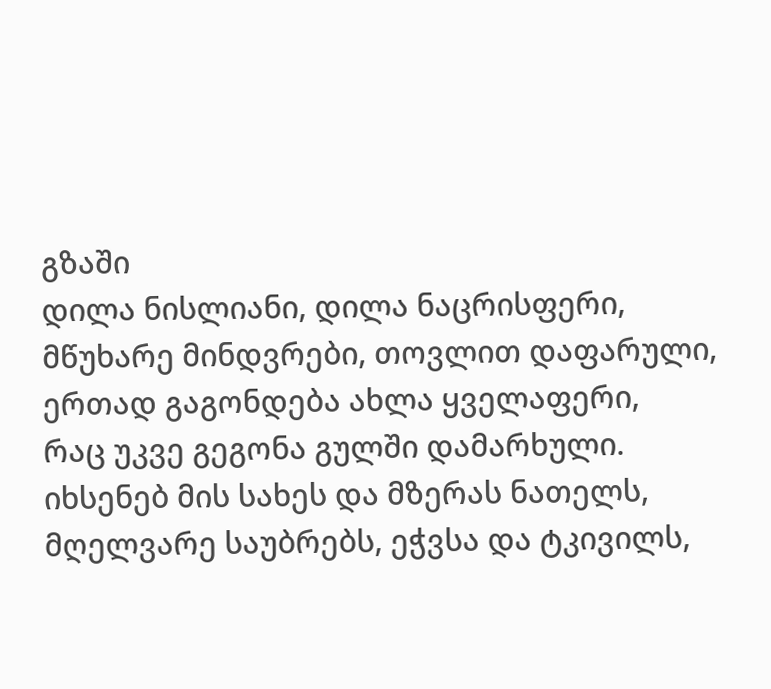გზაში
დილა ნისლიანი, დილა ნაცრისფერი,
მწუხარე მინდვრები, თოვლით დაფარული,
ერთად გაგონდება ახლა ყველაფერი,
რაც უკვე გეგონა გულში დამარხული.
იხსენებ მის სახეს და მზერას ნათელს,
მღელვარე საუბრებს, ეჭვსა და ტკივილს,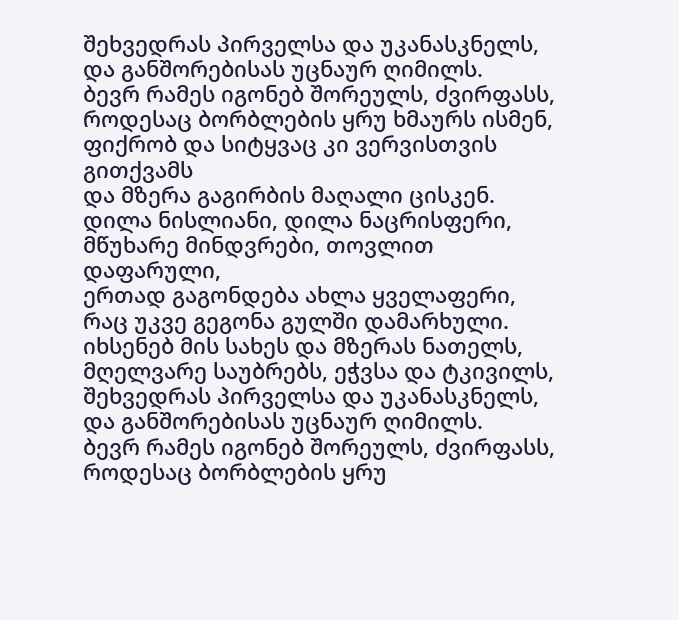შეხვედრას პირველსა და უკანასკნელს,
და განშორებისას უცნაურ ღიმილს.
ბევრ რამეს იგონებ შორეულს, ძვირფასს,
როდესაც ბორბლების ყრუ ხმაურს ისმენ,
ფიქრობ და სიტყვაც კი ვერვისთვის გითქვამს
და მზერა გაგირბის მაღალი ცისკენ.
დილა ნისლიანი, დილა ნაცრისფერი,
მწუხარე მინდვრები, თოვლით დაფარული,
ერთად გაგონდება ახლა ყველაფერი,
რაც უკვე გეგონა გულში დამარხული.
იხსენებ მის სახეს და მზერას ნათელს,
მღელვარე საუბრებს, ეჭვსა და ტკივილს,
შეხვედრას პირველსა და უკანასკნელს,
და განშორებისას უცნაურ ღიმილს.
ბევრ რამეს იგონებ შორეულს, ძვირფასს,
როდესაც ბორბლების ყრუ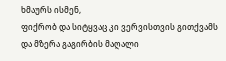ხმაურს ისმენ,
ფიქრობ და სიტყვაც კი ვერვისთვის გითქვამს
და მზერა გაგირბის მაღალი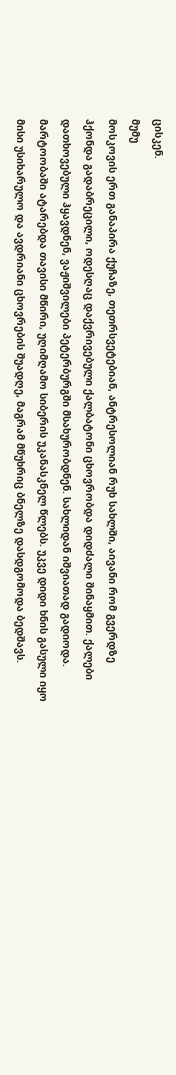ცისკენ.
მუმუ
მოსკოვის ერთ განაპირა ქუჩაზე, თეთრსვეტებიან, ანტრესოლიან რუხ სახლში, აივანი რომ გვერდზე ჰქონდა გადაბრეცილი, ოდესღაც დაქვრივებული ქალბატონი ცხოვრობდა დიდძალი შინაყმით. ქალები დათხოვებული ჰყავდნენ, ვაჟიშვილები პეტერბურგში მსახურობდნენ. სახლიდან იშვიათად გადიოდა. მარტოობაში ატარებდა თავისი მწირი, უღიმღამო სიბერის უკანასკნელ წლებს. უკვე დიდი ხნის გასული იყო მისი უსიხარულო და ავდრიანი ცხოვრების შუადღე, მაგრამ მწუხრიც ბნელზე დასდგომოდა ბედშავს.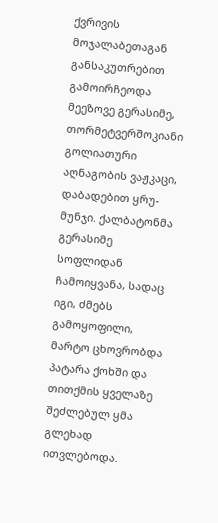ქვრივის მოჯალაბეთაგან განსაკუთრებით გამოირჩეოდა მეეზოვე გერასიმე, თორმეტვერშოკიანი გოლიათური აღნაგობის ვაჟკაცი, დაბადებით ყრუ-მუნჯი. ქალბატონმა გერასიმე სოფლიდან ჩამოიყვანა, სადაც იგი, ძმებს გამოყოფილი, მარტო ცხოვრობდა პატარა ქოხში და თითქმის ყველაზე შეძლებულ ყმა გლეხად ითვლებოდა.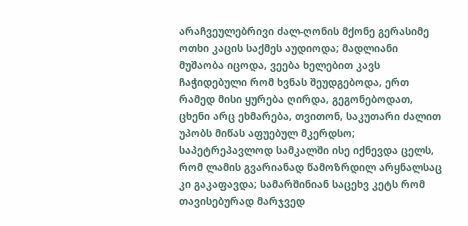არაჩვეულებრივი ძალ-ღონის მქონე გერასიმე ოთხი კაცის საქმეს აუდიოდა; მადლიანი მუშაობა იცოდა, ვეება ხელებით კავს ჩაჭიდებული რომ ხვნას შეუდგებოდა, ერთ რამედ მისი ყურება ღირდა, გეგონებოდათ, ცხენი არც ეხმარება, თვითონ, საკუთარი ძალით უპობს მიწას აფუებულ მკერდსო; საპეტრეპავლოდ სამკალში ისე იქნევდა ცელს, რომ ლამის გვარიანად წამოზრდილ არყნალსაც კი გაკაფავდა; სამარშინიან საცეხვ კეტს რომ თავისებურად მარჯვედ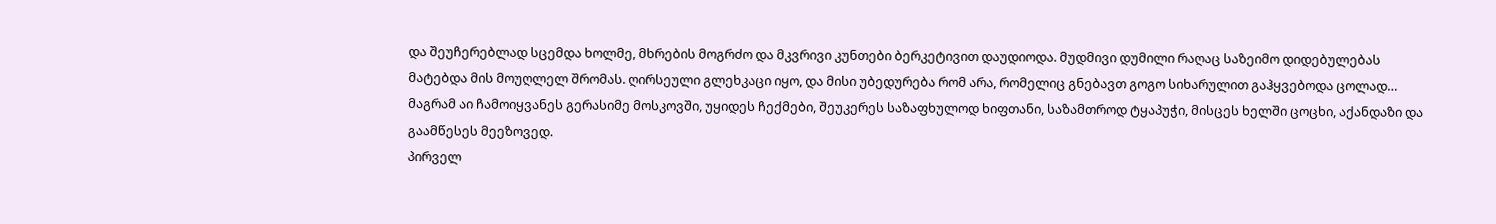და შეუჩერებლად სცემდა ხოლმე, მხრების მოგრძო და მკვრივი კუნთები ბერკეტივით დაუდიოდა. მუდმივი დუმილი რაღაც საზეიმო დიდებულებას მატებდა მის მოუღლელ შრომას. ღირსეული გლეხკაცი იყო, და მისი უბედურება რომ არა, რომელიც გნებავთ გოგო სიხარულით გაჰყვებოდა ცოლად… მაგრამ აი ჩამოიყვანეს გერასიმე მოსკოვში, უყიდეს ჩექმები, შეუკერეს საზაფხულოდ ხიფთანი, საზამთროდ ტყაპუჭი, მისცეს ხელში ცოცხი, აქანდაზი და გაამწესეს მეეზოვედ.
პირველ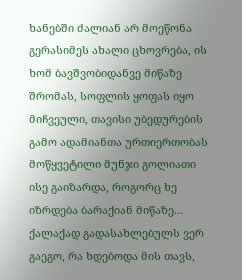ხანებში ძალიან არ მოეწონა გერასიმეს ახალი ცხოვრება, ის ხომ ბავშვობიდანვე მიწაზე შრომას, სოფლის ყოფას იყო მიჩვეული, თავისი უბედურების გამო ადამიანთა ურთიერთობას მოწყვეტილი მუნჯი გოლიათი ისე გაიზარდა, როგორც ხე იზრდება ბარაქიან მიწაზე… ქალაქად გადასახლებულს ვერ გაეგო, რა ხდებოდა მის თავს,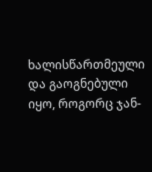ხალისწართმეული და გაოგნებული იყო, როგორც ჯან-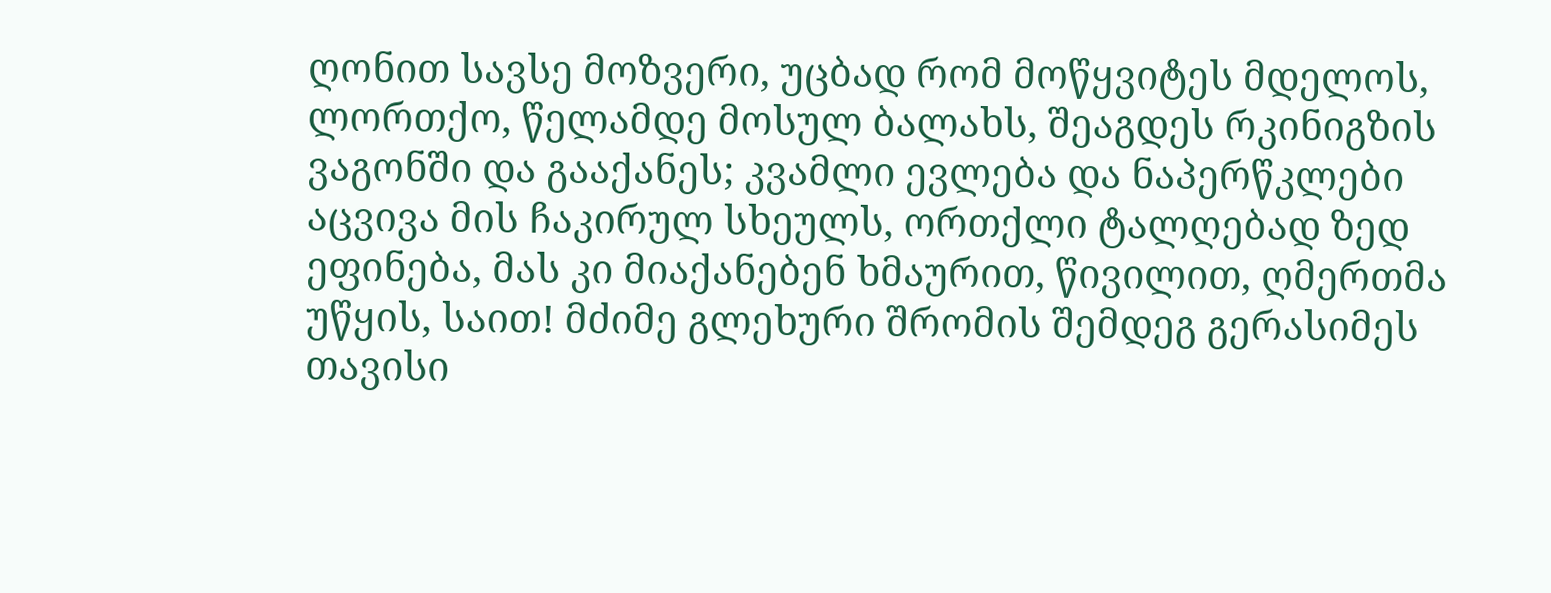ღონით სავსე მოზვერი, უცბად რომ მოწყვიტეს მდელოს, ლორთქო, წელამდე მოსულ ბალახს, შეაგდეს რკინიგზის ვაგონში და გააქანეს; კვამლი ევლება და ნაპერწკლები აცვივა მის ჩაკირულ სხეულს, ორთქლი ტალღებად ზედ ეფინება, მას კი მიაქანებენ ხმაურით, წივილით, ღმერთმა უწყის, საით! მძიმე გლეხური შრომის შემდეგ გერასიმეს თავისი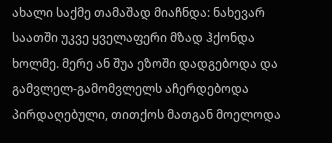ახალი საქმე თამაშად მიაჩნდა: ნახევარ საათში უკვე ყველაფერი მზად ჰქონდა ხოლმე. მერე ან შუა ეზოში დადგებოდა და გამვლელ-გამომვლელს აჩერდებოდა პირდაღებული, თითქოს მათგან მოელოდა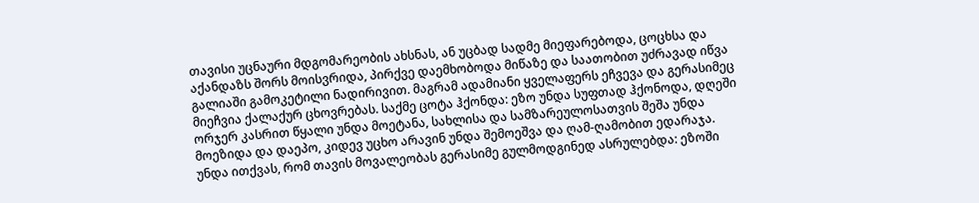თავისი უცნაური მდგომარეობის ახსნას, ან უცბად სადმე მიეფარებოდა, ცოცხსა და აქანდაზს შორს მოისვრიდა, პირქვე დაემხობოდა მიწაზე და საათობით უძრავად იწვა გალიაში გამოკეტილი ნადირივით. მაგრამ ადამიანი ყველაფერს ეჩვევა და გერასიმეც მიეჩვია ქალაქურ ცხოვრებას. საქმე ცოტა ჰქონდა: ეზო უნდა სუფთად ჰქონოდა, დღეში ორჯერ კასრით წყალი უნდა მოეტანა, სახლისა და სამზარეულოსათვის შეშა უნდა მოეზიდა და დაეპო, კიდევ უცხო არავინ უნდა შემოეშვა და ღამ-ღამობით ედარაჯა. უნდა ითქვას, რომ თავის მოვალეობას გერასიმე გულმოდგინედ ასრულებდა: ეზოში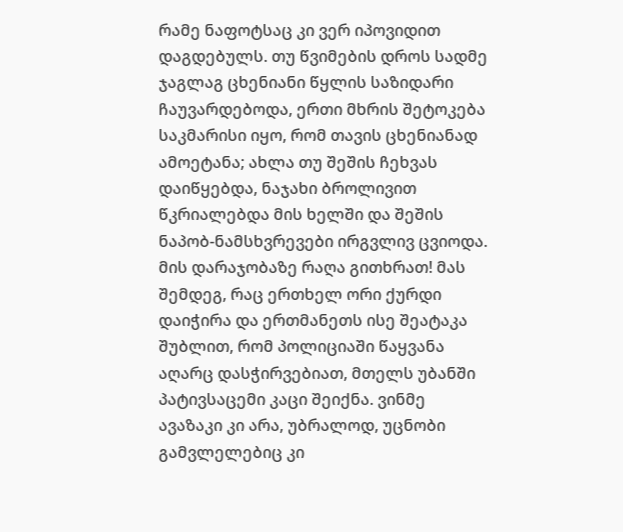რამე ნაფოტსაც კი ვერ იპოვიდით დაგდებულს. თუ წვიმების დროს სადმე ჯაგლაგ ცხენიანი წყლის საზიდარი ჩაუვარდებოდა, ერთი მხრის შეტოკება საკმარისი იყო, რომ თავის ცხენიანად ამოეტანა; ახლა თუ შეშის ჩეხვას დაიწყებდა, ნაჯახი ბროლივით წკრიალებდა მის ხელში და შეშის ნაპობ-ნამსხვრევები ირგვლივ ცვიოდა. მის დარაჯობაზე რაღა გითხრათ! მას შემდეგ, რაც ერთხელ ორი ქურდი დაიჭირა და ერთმანეთს ისე შეატაკა შუბლით, რომ პოლიციაში წაყვანა აღარც დასჭირვებიათ, მთელს უბანში პატივსაცემი კაცი შეიქნა. ვინმე ავაზაკი კი არა, უბრალოდ, უცნობი გამვლელებიც კი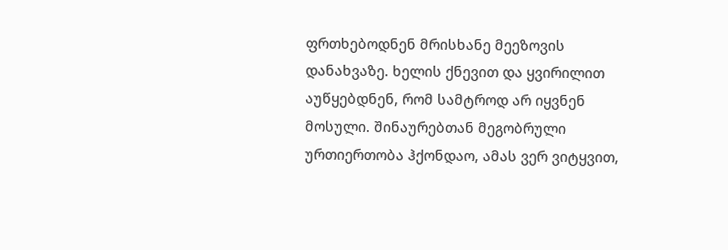ფრთხებოდნენ მრისხანე მეეზოვის დანახვაზე. ხელის ქნევით და ყვირილით აუწყებდნენ, რომ სამტროდ არ იყვნენ მოსული. შინაურებთან მეგობრული ურთიერთობა ჰქონდაო, ამას ვერ ვიტყვით,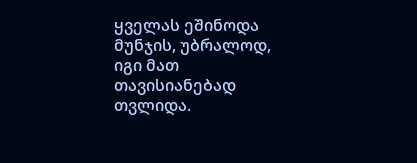ყველას ეშინოდა მუნჯის, უბრალოდ, იგი მათ თავისიანებად თვლიდა.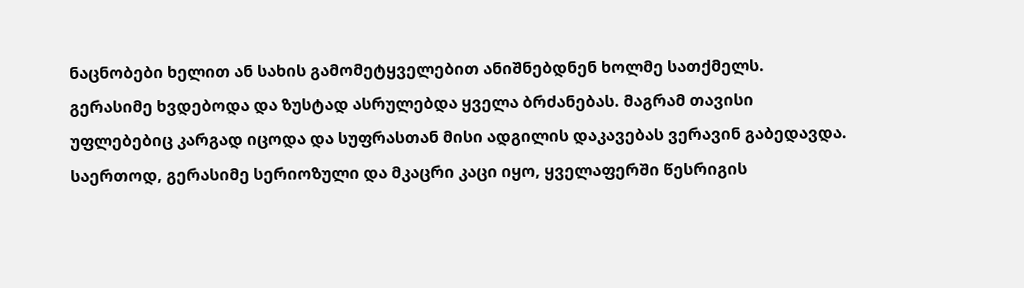ნაცნობები ხელით ან სახის გამომეტყველებით ანიშნებდნენ ხოლმე სათქმელს. გერასიმე ხვდებოდა და ზუსტად ასრულებდა ყველა ბრძანებას. მაგრამ თავისი უფლებებიც კარგად იცოდა და სუფრასთან მისი ადგილის დაკავებას ვერავინ გაბედავდა. საერთოდ, გერასიმე სერიოზული და მკაცრი კაცი იყო, ყველაფერში წესრიგის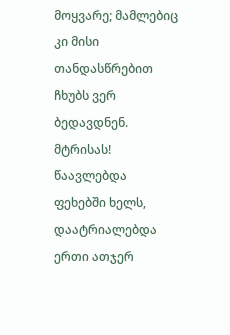მოყვარე; მამლებიც კი მისი თანდასწრებით ჩხუბს ვერ ბედავდნენ. მტრისას! წაავლებდა ფეხებში ხელს, დაატრიალებდა ერთი ათჯერ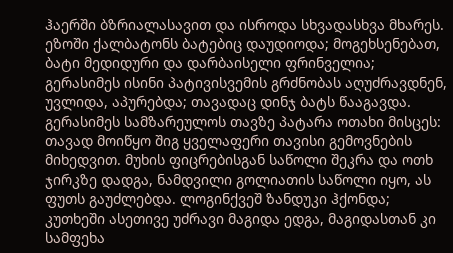ჰაერში ბზრიალასავით და ისროდა სხვადასხვა მხარეს. ეზოში ქალბატონს ბატებიც დაუდიოდა; მოგეხსენებათ, ბატი მედიდური და დარბაისელი ფრინველია; გერასიმეს ისინი პატივისვემის გრძნობას აღუძრავდნენ, უვლიდა, აპურებდა; თავადაც დინჯ ბატს წააგავდა. გერასიმეს სამზარეულოს თავზე პატარა ოთახი მისცეს: თავად მოიწყო შიგ ყველაფერი თავისი გემოვნების მიხედვით. მუხის ფიცრებისგან საწოლი შეკრა და ოთხ ჯირკზე დადგა, ნამდვილი გოლიათის საწოლი იყო, ას ფუთს გაუძლებდა. ლოგინქვეშ ზანდუკი ჰქონდა; კუთხეში ასეთივე უძრავი მაგიდა ედგა, მაგიდასთან კი სამფეხა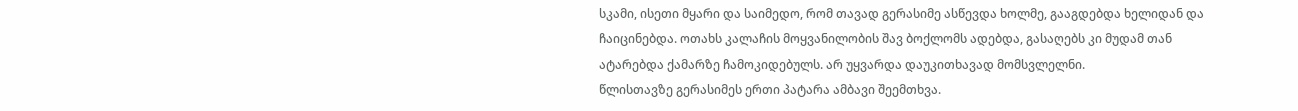სკამი, ისეთი მყარი და საიმედო, რომ თავად გერასიმე ასწევდა ხოლმე, გააგდებდა ხელიდან და ჩაიცინებდა. ოთახს კალაჩის მოყვანილობის შავ ბოქლომს ადებდა, გასაღებს კი მუდამ თან ატარებდა ქამარზე ჩამოკიდებულს. არ უყვარდა დაუკითხავად მომსვლელნი.
წლისთავზე გერასიმეს ერთი პატარა ამბავი შეემთხვა.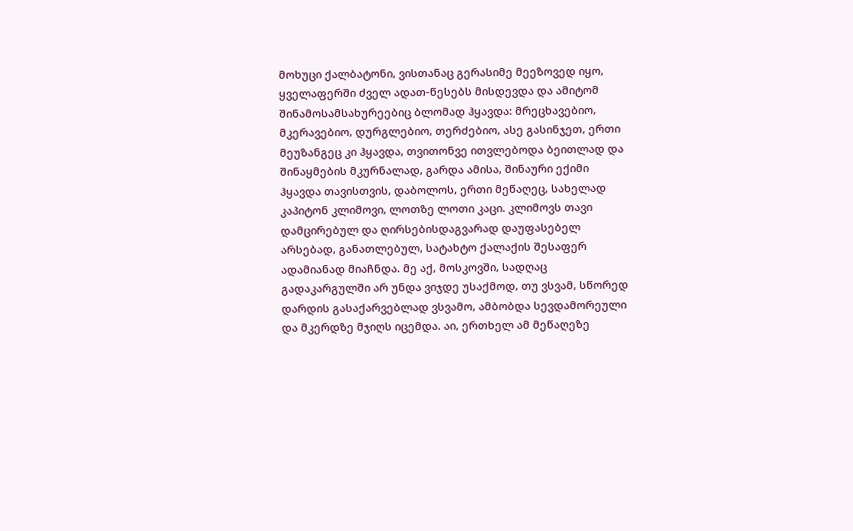მოხუცი ქალბატონი, ვისთანაც გერასიმე მეეზოვედ იყო, ყველაფერში ძველ ადათ-წესებს მისდევდა და ამიტომ შინამოსამსახურეებიც ბლომად ჰყავდა: მრეცხავებიო, მკერავებიო, დურგლებიო, თერძებიო, ასე გასინჯეთ, ერთი მეუზანგეც კი ჰყავდა, თვითონვე ითვლებოდა ბეითლად და შინაყმების მკურნალად, გარდა ამისა, შინაური ექიმი ჰყავდა თავისთვის, დაბოლოს, ერთი მეწაღეც, სახელად კაპიტონ კლიმოვი, ლოთზე ლოთი კაცი. კლიმოვს თავი დამცირებულ და ღირსებისდაგვარად დაუფასებელ არსებად, განათლებულ, სატახტო ქალაქის შესაფერ ადამიანად მიაჩნდა. მე აქ, მოსკოვში, სადღაც გადაკარგულში არ უნდა ვიჯდე უსაქმოდ, თუ ვსვამ, სწორედ დარდის გასაქარვებლად ვსვამო, ამბობდა სევდამორეული და მკერდზე მჯიღს იცემდა. აი, ერთხელ ამ მეწაღეზე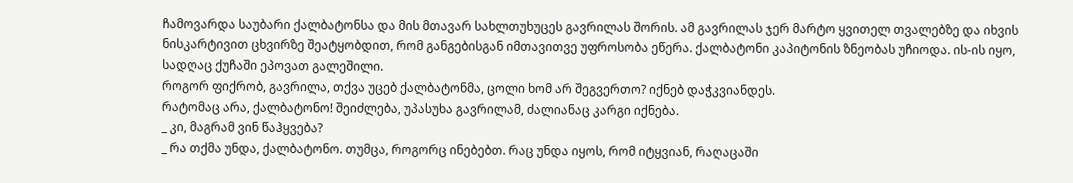ჩამოვარდა საუბარი ქალბატონსა და მის მთავარ სახლთუხუცეს გავრილას შორის. ამ გავრილას ჯერ მარტო ყვითელ თვალებზე და იხვის ნისკარტივით ცხვირზე შეატყობდით, რომ განგებისგან იმთავითვე უფროსობა ეწერა. ქალბატონი კაპიტონის ზნეობას უჩიოდა. ის-ის იყო, სადღაც ქუჩაში ეპოვათ გალეშილი.
როგორ ფიქრობ, გავრილა, თქვა უცებ ქალბატონმა, ცოლი ხომ არ შეგვერთო? იქნებ დაჭკვიანდეს.
რატომაც არა, ქალბატონო! შეიძლება, უპასუხა გავრილამ, ძალიანაც კარგი იქნება.
_ კი, მაგრამ ვინ წაჰყვება?
_ რა თქმა უნდა, ქალბატონო. თუმცა, როგორც ინებებთ. რაც უნდა იყოს, რომ იტყვიან, რაღაცაში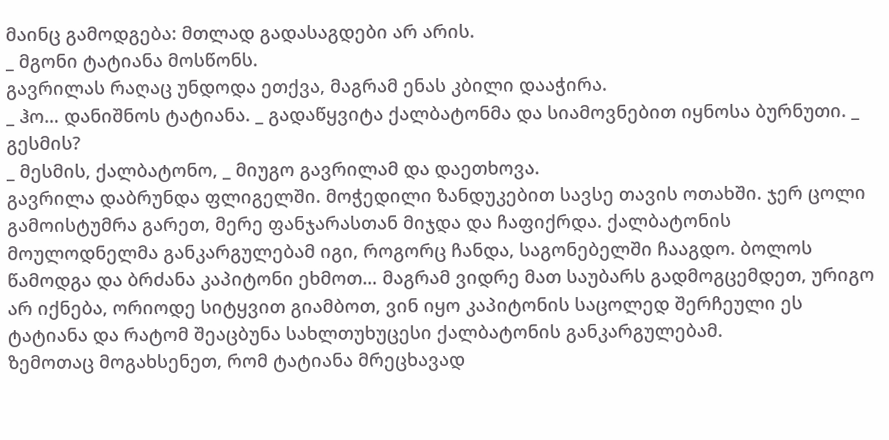მაინც გამოდგება: მთლად გადასაგდები არ არის.
_ მგონი ტატიანა მოსწონს.
გავრილას რაღაც უნდოდა ეთქვა, მაგრამ ენას კბილი დააჭირა.
_ ჰო… დანიშნოს ტატიანა. _ გადაწყვიტა ქალბატონმა და სიამოვნებით იყნოსა ბურნუთი. _ გესმის?
_ მესმის, ქალბატონო, _ მიუგო გავრილამ და დაეთხოვა.
გავრილა დაბრუნდა ფლიგელში. მოჭედილი ზანდუკებით სავსე თავის ოთახში. ჯერ ცოლი გამოისტუმრა გარეთ, მერე ფანჯარასთან მიჯდა და ჩაფიქრდა. ქალბატონის მოულოდნელმა განკარგულებამ იგი, როგორც ჩანდა, საგონებელში ჩააგდო. ბოლოს წამოდგა და ბრძანა კაპიტონი ეხმოთ… მაგრამ ვიდრე მათ საუბარს გადმოგცემდეთ, ურიგო არ იქნება, ორიოდე სიტყვით გიამბოთ, ვინ იყო კაპიტონის საცოლედ შერჩეული ეს ტატიანა და რატომ შეაცბუნა სახლთუხუცესი ქალბატონის განკარგულებამ.
ზემოთაც მოგახსენეთ, რომ ტატიანა მრეცხავად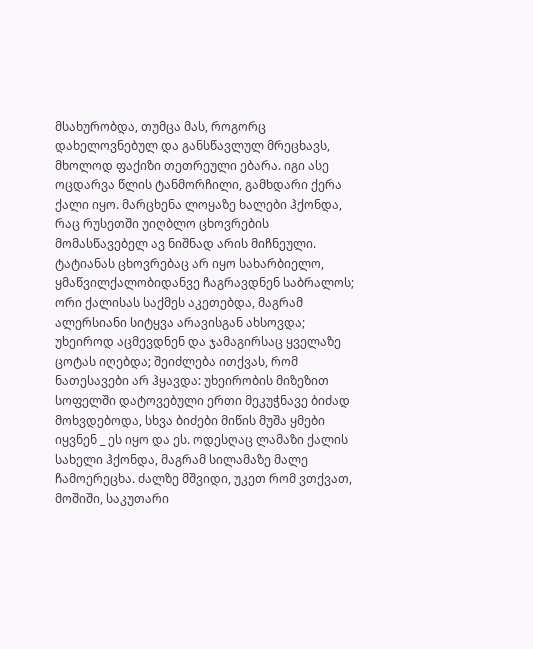მსახურობდა, თუმცა მას, როგორც დახელოვნებულ და განსწავლულ მრეცხავს, მხოლოდ ფაქიზი თეთრეული ებარა. იგი ასე ოცდარვა წლის ტანმორჩილი, გამხდარი ქერა ქალი იყო. მარცხენა ლოყაზე ხალები ჰქონდა, რაც რუსეთში უიღბლო ცხოვრების მომასწავებელ ავ ნიშნად არის მიჩნეული. ტატიანას ცხოვრებაც არ იყო სახარბიელო, ყმაწვილქალობიდანვე ჩაგრავდნენ საბრალოს; ორი ქალისას საქმეს აკეთებდა, მაგრამ ალერსიანი სიტყვა არავისგან ახსოვდა; უხეიროდ აცმევდნენ და ჯამაგირსაც ყველაზე ცოტას იღებდა; შეიძლება ითქვას, რომ ნათესავები არ ჰყავდა: უხეირობის მიზეზით სოფელში დატოვებული ერთი მეკუჭნავე ბიძად მოხვდებოდა, სხვა ბიძები მიწის მუშა ყმები იყვნენ _ ეს იყო და ეს. ოდესღაც ლამაზი ქალის სახელი ჰქონდა, მაგრამ სილამაზე მალე ჩამოერეცხა. ძალზე მშვიდი, უკეთ რომ ვთქვათ, მოშიში, საკუთარი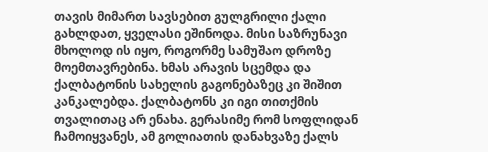თავის მიმართ სავსებით გულგრილი ქალი გახლდათ, ყველასი ეშინოდა. მისი საზრუნავი მხოლოდ ის იყო, როგორმე სამუშაო დროზე მოემთავრებინა. ხმას არავის სცემდა და ქალბატონის სახელის გაგონებაზეც კი შიშით კანკალებდა. ქალბატონს კი იგი თითქმის თვალითაც არ ენახა. გერასიმე რომ სოფლიდან ჩამოიყვანეს, ამ გოლიათის დანახვაზე ქალს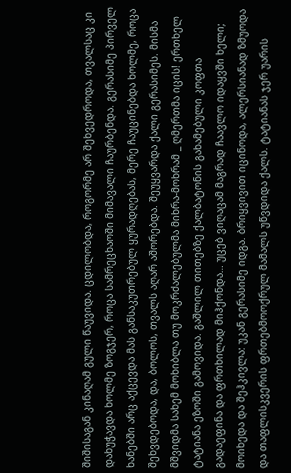შიშისაგან კინაღამ გული წაუვიდა. ცდილობდა, როგორმე არ შეხვედროდა, თვალსაც კი დახუჭავდა ხოლმე ზოგჯერ, როცა სამრეცხაოში მიმავალი ჩაურბენდა. გერასიმე პირველ ხანებში არც აქცევდა მას განსაკუთრებულ ყურადღებას, მერე ჩაუცინებდა ხოლმე, როცა შეხვდებოდა, და, ბოლოს, თვალს აღარ აშორებდა. შეუყვარდა ქალი გერასიმეს. მისმა მშვიდმა სახემ მოხიბლა თუ მოკრძალებულმა მიხრა-მოხრამ _ ღმერთმა იცის! ერთხელ ტატიანა ეზოში გამოვიდა. გაშლილ თითებზე ქალბატონის გახამებული კოფთა გადაეფინა და ფრთხილად მიჰქონდა… უცებ ვიღაცამ მაგრად ჩაავლო იდაყვში ხელი; მოიხედა და შეჰკივლა: უკან გერასიმე იდგა. ბრიყვივით იცინოდა, ალერსიანად ზმუოდა და თაფლისკვერის ფრთებმოოქრულ მამალს უწვდიდა ქალს. ტატიანას ჯერ უარის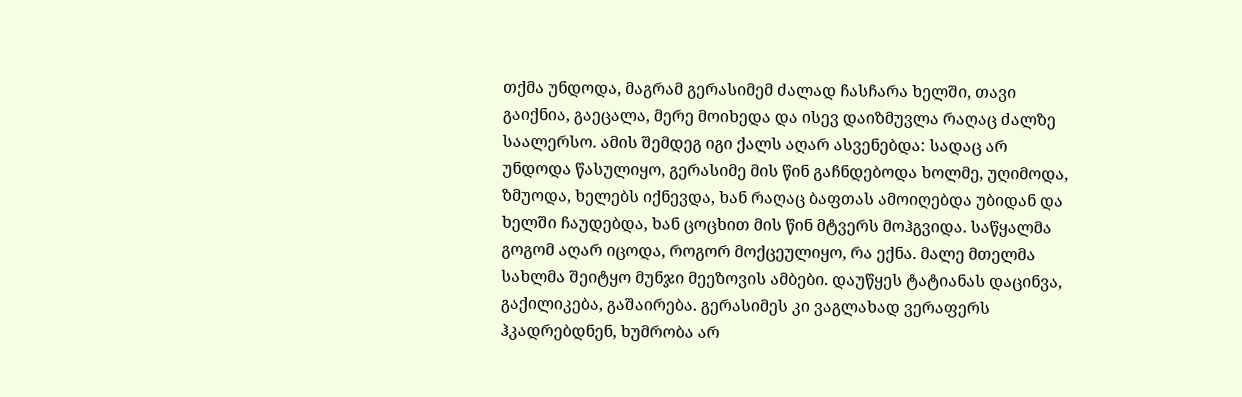თქმა უნდოდა, მაგრამ გერასიმემ ძალად ჩასჩარა ხელში, თავი გაიქნია, გაეცალა, მერე მოიხედა და ისევ დაიზმუვლა რაღაც ძალზე საალერსო. ამის შემდეგ იგი ქალს აღარ ასვენებდა: სადაც არ უნდოდა წასულიყო, გერასიმე მის წინ გაჩნდებოდა ხოლმე, უღიმოდა, ზმუოდა, ხელებს იქნევდა, ხან რაღაც ბაფთას ამოიღებდა უბიდან და ხელში ჩაუდებდა, ხან ცოცხით მის წინ მტვერს მოჰგვიდა. საწყალმა გოგომ აღარ იცოდა, როგორ მოქცეულიყო, რა ექნა. მალე მთელმა სახლმა შეიტყო მუნჯი მეეზოვის ამბები. დაუწყეს ტატიანას დაცინვა, გაქილიკება, გაშაირება. გერასიმეს კი ვაგლახად ვერაფერს ჰკადრებდნენ, ხუმრობა არ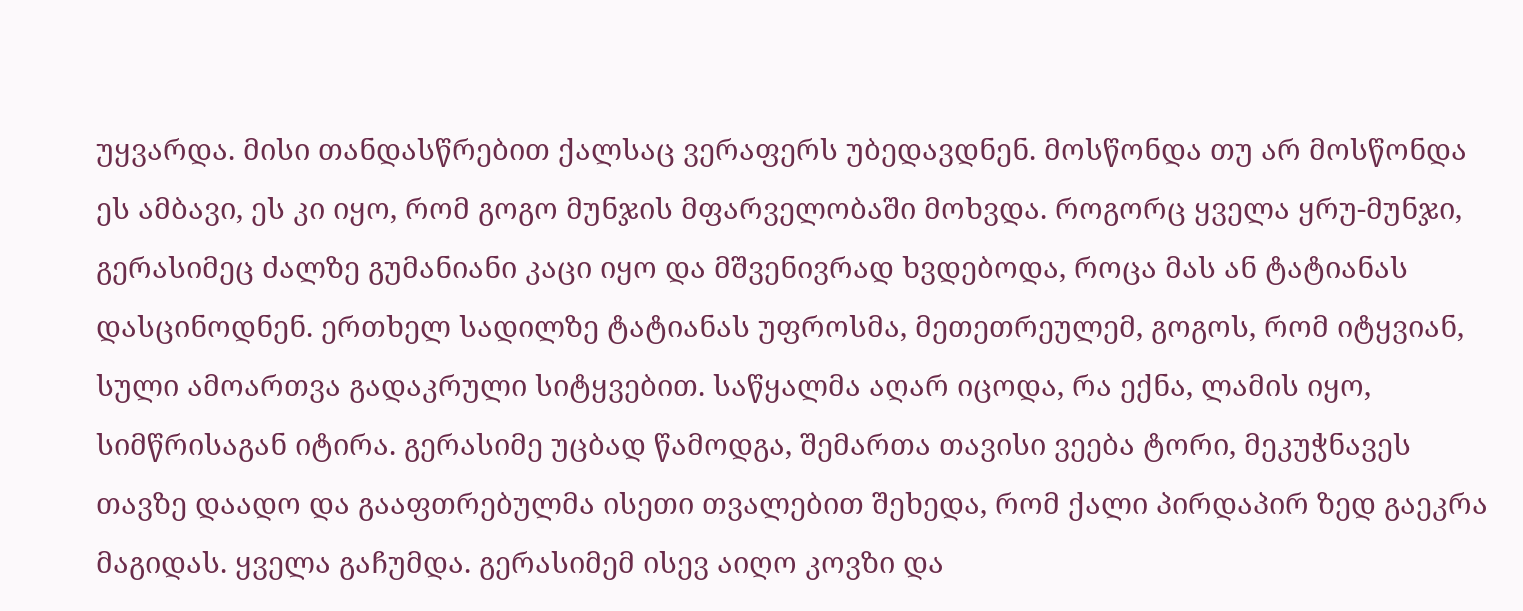უყვარდა. მისი თანდასწრებით ქალსაც ვერაფერს უბედავდნენ. მოსწონდა თუ არ მოსწონდა ეს ამბავი, ეს კი იყო, რომ გოგო მუნჯის მფარველობაში მოხვდა. როგორც ყველა ყრუ-მუნჯი, გერასიმეც ძალზე გუმანიანი კაცი იყო და მშვენივრად ხვდებოდა, როცა მას ან ტატიანას დასცინოდნენ. ერთხელ სადილზე ტატიანას უფროსმა, მეთეთრეულემ, გოგოს, რომ იტყვიან, სული ამოართვა გადაკრული სიტყვებით. საწყალმა აღარ იცოდა, რა ექნა, ლამის იყო, სიმწრისაგან იტირა. გერასიმე უცბად წამოდგა, შემართა თავისი ვეება ტორი, მეკუჭნავეს თავზე დაადო და გააფთრებულმა ისეთი თვალებით შეხედა, რომ ქალი პირდაპირ ზედ გაეკრა მაგიდას. ყველა გაჩუმდა. გერასიმემ ისევ აიღო კოვზი და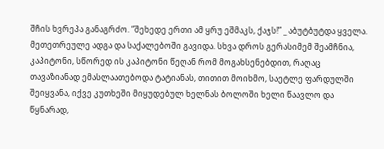შჩის ხვრეპა განაგრძო. “შეხედე ერთი ამ ყრუ ეშმაკს, ქაჯს!” _ აბუტბუტდა ყველა. მეთეთრეულე ადგა და საქალებოში გავიდა. სხვა დროს გერასიმემ შეამჩნია, კაპიტონი, სწორედ ის კაპიტონი წეღან რომ მოგახსენებდით, რაღაც თავაზიანად ემასლაათებოდა ტატიანას, თითით მოიხმო, საეტლე ფარდულში შეიყვანა, იქვე კუთხეში მიყუდებულ ხელნას ბოლოში ხელი წაავლო და წყნარად,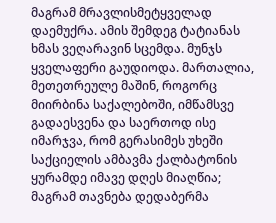მაგრამ მრავლისმეტყველად დაემუქრა. ამის შემდეგ ტატიანას ხმას ვეღარავინ სცემდა. მუნჯს ყველაფერი გაუდიოდა. მართალია, მეთეთრეულე მაშინ, როგორც მიირბინა საქალებოში, იმწამსვე გადაესვენა და საერთოდ ისე იმარჯვა, რომ გერასიმეს უხეში საქციელის ამბავმა ქალბატონის ყურამდე იმავე დღეს მიაღწია; მაგრამ თავნება დედაბერმა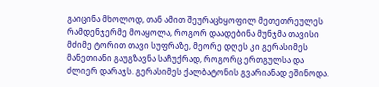გაიცინა მხოლოდ, თან ამით შეურაცხყოფილ მეთეთრეულეს რამდენჯერმე მოაყოლა, როგორ დაადებინა მუნჯმა თავისი მძიმე ტორით თავი სუფრაზე, მეორე დღეს კი გერასიმეს მანეთიანი გაუგზავნა საჩუქრად, როგორც ერთგულსა და ძლიერ დარაჯს. გერასიმეს ქალბატონის გვარიანად ეშინოდა.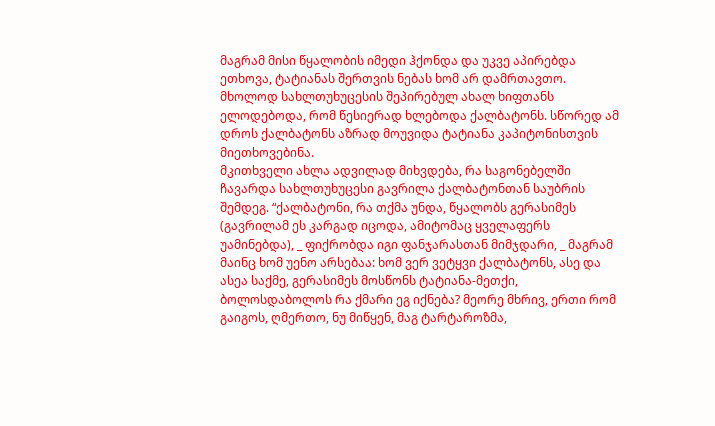მაგრამ მისი წყალობის იმედი ჰქონდა და უკვე აპირებდა ეთხოვა, ტატიანას შერთვის ნებას ხომ არ დამრთავთო. მხოლოდ სახლთუხუცესის შეპირებულ ახალ ხიფთანს ელოდებოდა, რომ წესიერად ხლებოდა ქალბატონს. სწორედ ამ დროს ქალბატონს აზრად მოუვიდა ტატიანა კაპიტონისთვის მიეთხოვებინა.
მკითხველი ახლა ადვილად მიხვდება, რა საგონებელში ჩავარდა სახლთუხუცესი გავრილა ქალბატონთან საუბრის შემდეგ. “ქალბატონი, რა თქმა უნდა, წყალობს გერასიმეს (გავრილამ ეს კარგად იცოდა, ამიტომაც ყველაფერს უამინებდა), _ ფიქრობდა იგი ფანჯარასთან მიმჯდარი, _ მაგრამ მაინც ხომ უენო არსებაა: ხომ ვერ ვეტყვი ქალბატონს, ასე და ასეა საქმე, გერასიმეს მოსწონს ტატიანა-მეთქი, ბოლოსდაბოლოს რა ქმარი ეგ იქნება? მეორე მხრივ, ერთი რომ გაიგოს, ღმერთო, ნუ მიწყენ, მაგ ტარტაროზმა,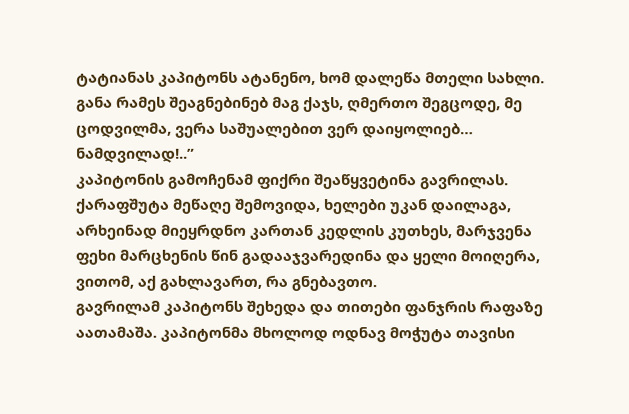ტატიანას კაპიტონს ატანენო, ხომ დალეწა მთელი სახლი. განა რამეს შეაგნებინებ მაგ ქაჯს, ღმერთო შეგცოდე, მე ცოდვილმა, ვერა საშუალებით ვერ დაიყოლიებ… ნამდვილად!..”
კაპიტონის გამოჩენამ ფიქრი შეაწყვეტინა გავრილას. ქარაფშუტა მეწაღე შემოვიდა, ხელები უკან დაილაგა, არხეინად მიეყრდნო კართან კედლის კუთხეს, მარჯვენა ფეხი მარცხენის წინ გადააჯვარედინა და ყელი მოიღერა, ვითომ, აქ გახლავართ, რა გნებავთო.
გავრილამ კაპიტონს შეხედა და თითები ფანჯრის რაფაზე აათამაშა. კაპიტონმა მხოლოდ ოდნავ მოჭუტა თავისი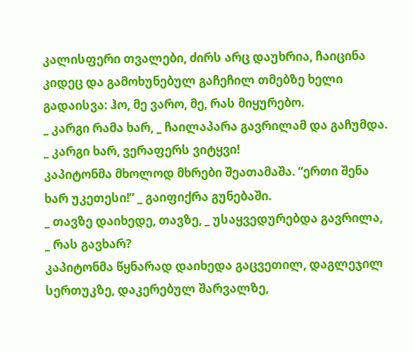კალისფერი თვალები, ძირს არც დაუხრია, ჩაიცინა კიდეც და გამოხუნებულ გაჩეჩილ თმებზე ხელი გადაისვა: ჰო, მე ვარო, მე, რას მიყურებო.
_ კარგი რამა ხარ, _ ჩაილაპარა გავრილამ და გაჩუმდა. _ კარგი ხარ, ვერაფერს ვიტყვი!
კაპიტონმა მხოლოდ მხრები შეათამაშა. “ერთი შენა ხარ უკეთესი!” _ გაიფიქრა გუნებაში.
_ თავზე დაიხედე, თავზე, _ უსაყვედურებდა გავრილა, _ რას გავხარ?
კაპიტონმა წყნარად დაიხედა გაცვეთილ, დაგლეჯილ სერთუკზე, დაკერებულ შარვალზე,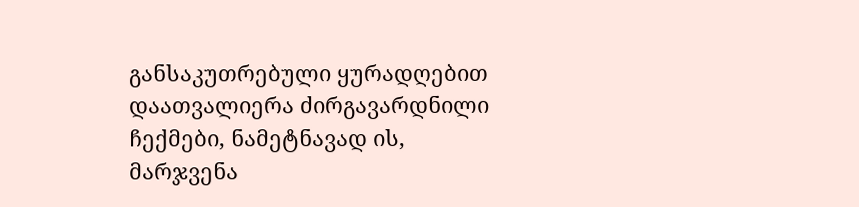განსაკუთრებული ყურადღებით დაათვალიერა ძირგავარდნილი ჩექმები, ნამეტნავად ის, მარჯვენა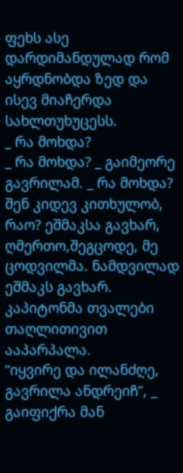ფეხს ასე დარდიმანდულად რომ აყრდნობდა ზედ და ისევ მიაჩერდა სახლთუხუცესს.
_ რა მოხდა?
_ რა მოხდა? _ გაიმეორე გავრილამ. _ რა მოხდა? შენ კიდევ კითხულობ, რაო? ეშმაკსა გავხარ, ღმერთო,შეგცოდე, მე ცოდვილმა. ნამდვილად ეშმაკს გავხარ.
კაპიტონმა თვალები თაღლითივით ააპარპალა.
“იყვირე და ილანძღე, გავრილა ანდრეიჩ”, _ გაიფიქრა მან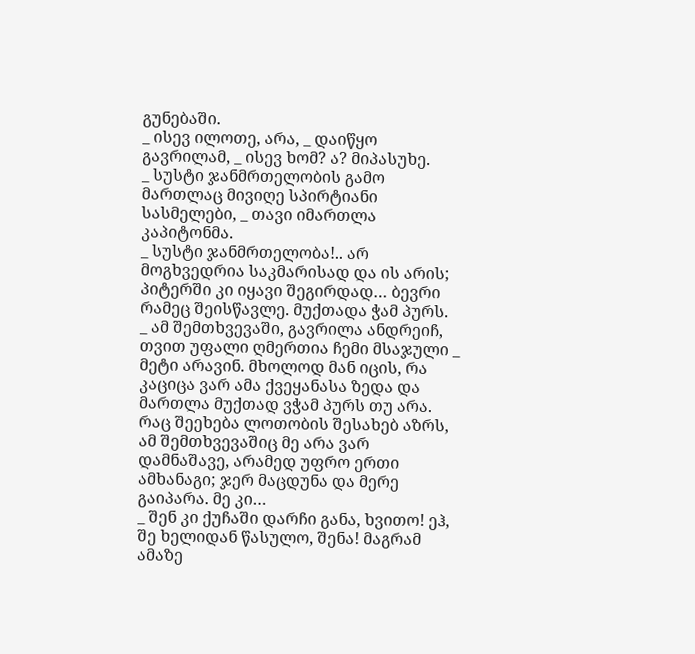გუნებაში.
_ ისევ ილოთე, არა, _ დაიწყო გავრილამ, _ ისევ ხომ? ა? მიპასუხე.
_ სუსტი ჯანმრთელობის გამო მართლაც მივიღე სპირტიანი სასმელები, _ თავი იმართლა კაპიტონმა.
_ სუსტი ჯანმრთელობა!.. არ მოგხვედრია საკმარისად და ის არის; პიტერში კი იყავი შეგირდად… ბევრი რამეც შეისწავლე. მუქთადა ჭამ პურს.
_ ამ შემთხვევაში, გავრილა ანდრეიჩ, თვით უფალი ღმერთია ჩემი მსაჯული _ მეტი არავინ. მხოლოდ მან იცის, რა კაციცა ვარ ამა ქვეყანასა ზედა და მართლა მუქთად ვჭამ პურს თუ არა. რაც შეეხება ლოთობის შესახებ აზრს, ამ შემთხვევაშიც მე არა ვარ დამნაშავე, არამედ უფრო ერთი ამხანაგი; ჯერ მაცდუნა და მერე გაიპარა. მე კი…
_ შენ კი ქუჩაში დარჩი განა, ხვითო! ეჰ, შე ხელიდან წასულო, შენა! მაგრამ ამაზე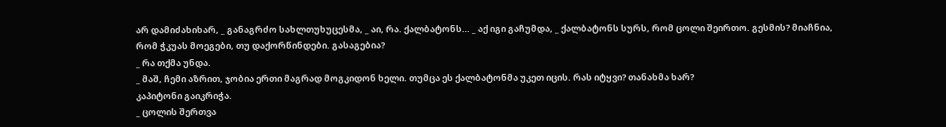არ დამიძახიხარ, _ განაგრძო სახლთუხუცესმა, _ აი, რა. ქალბატონს… _ აქ იგი გაჩუმდა, _ ქალბატონს სურს, რომ ცოლი შეირთო. გესმის? მიაჩნია, რომ ჭკუას მოეგები, თუ დაქორწინდები. გასაგებია?
_ რა თქმა უნდა.
_ მაშ, ჩემი აზრით, ჯობია ერთი მაგრად მოგკიდონ ხელი. თუმცა ეს ქალბატონმა უკეთ იცის. რას იტყვი? თანახმა ხარ?
კაპიტონი გაიკრიჭა.
_ ცოლის შერთვა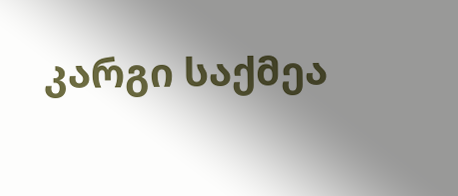კარგი საქმეა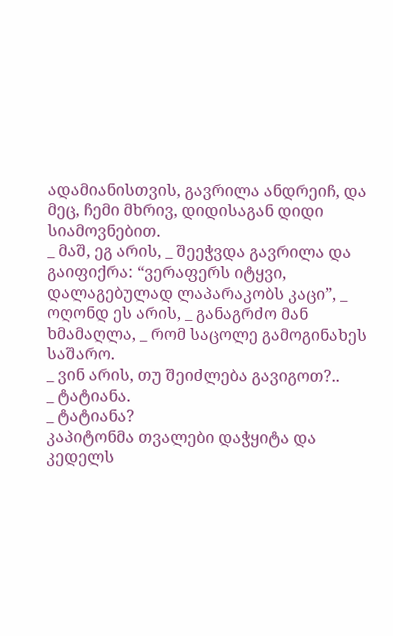ადამიანისთვის, გავრილა ანდრეიჩ, და მეც, ჩემი მხრივ, დიდისაგან დიდი სიამოვნებით.
_ მაშ, ეგ არის, _ შეეჭვდა გავრილა და გაიფიქრა: “ვერაფერს იტყვი, დალაგებულად ლაპარაკობს კაცი”, _ ოღონდ ეს არის, _ განაგრძო მან ხმამაღლა, _ რომ საცოლე გამოგინახეს საშარო.
_ ვინ არის, თუ შეიძლება გავიგოთ?..
_ ტატიანა.
_ ტატიანა?
კაპიტონმა თვალები დაჭყიტა და კედელს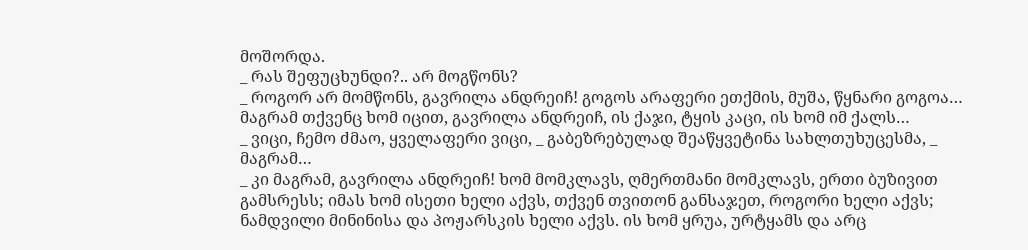მოშორდა.
_ რას შეფუცხუნდი?.. არ მოგწონს?
_ როგორ არ მომწონს, გავრილა ანდრეიჩ! გოგოს არაფერი ეთქმის, მუშა, წყნარი გოგოა… მაგრამ თქვენც ხომ იცით, გავრილა ანდრეიჩ, ის ქაჯი, ტყის კაცი, ის ხომ იმ ქალს…
_ ვიცი, ჩემო ძმაო, ყველაფერი ვიცი, _ გაბეზრებულად შეაწყვეტინა სახლთუხუცესმა, _ მაგრამ…
_ კი მაგრამ, გავრილა ანდრეიჩ! ხომ მომკლავს, ღმერთმანი მომკლავს, ერთი ბუზივით გამსრესს; იმას ხომ ისეთი ხელი აქვს, თქვენ თვითონ განსაჯეთ, როგორი ხელი აქვს; ნამდვილი მინინისა და პოჟარსკის ხელი აქვს. ის ხომ ყრუა, ურტყამს და არც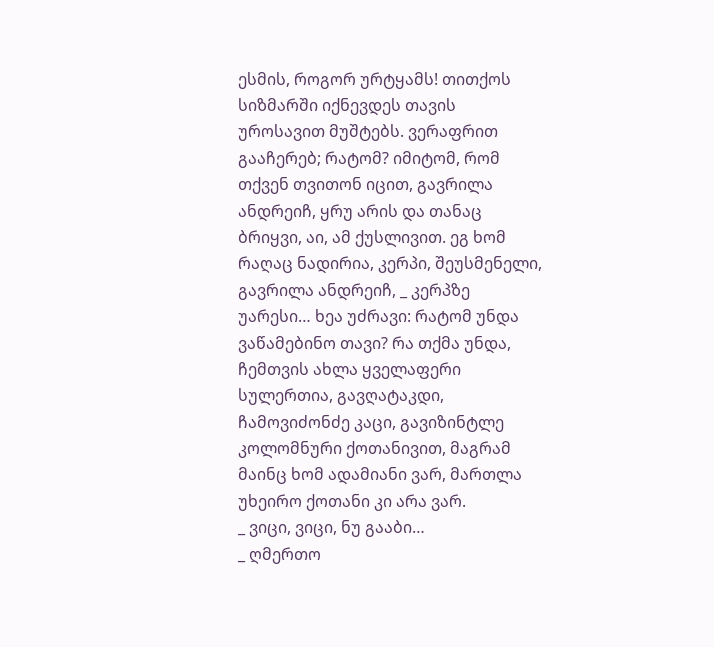ესმის, როგორ ურტყამს! თითქოს სიზმარში იქნევდეს თავის უროსავით მუშტებს. ვერაფრით გააჩერებ; რატომ? იმიტომ, რომ თქვენ თვითონ იცით, გავრილა ანდრეიჩ, ყრუ არის და თანაც ბრიყვი, აი, ამ ქუსლივით. ეგ ხომ რაღაც ნადირია, კერპი, შეუსმენელი, გავრილა ანდრეიჩ, _ კერპზე უარესი… ხეა უძრავი: რატომ უნდა ვაწამებინო თავი? რა თქმა უნდა, ჩემთვის ახლა ყველაფერი სულერთია, გავღატაკდი, ჩამოვიძონძე კაცი, გავიზინტლე კოლომნური ქოთანივით, მაგრამ მაინც ხომ ადამიანი ვარ, მართლა უხეირო ქოთანი კი არა ვარ.
_ ვიცი, ვიცი, ნუ გააბი…
_ ღმერთო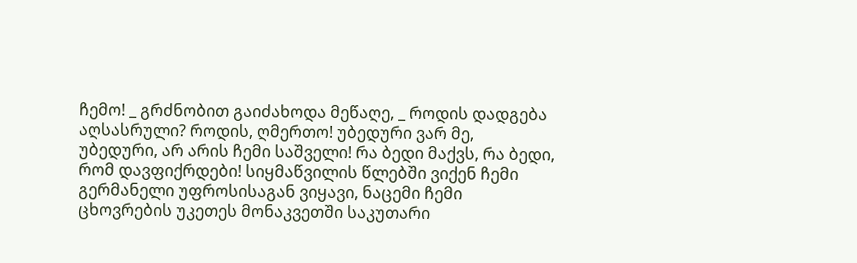ჩემო! _ გრძნობით გაიძახოდა მეწაღე, _ როდის დადგება აღსასრული? როდის, ღმერთო! უბედური ვარ მე, უბედური, არ არის ჩემი საშველი! რა ბედი მაქვს, რა ბედი, რომ დავფიქრდები! სიყმაწვილის წლებში ვიქენ ჩემი გერმანელი უფროსისაგან ვიყავი, ნაცემი ჩემი ცხოვრების უკეთეს მონაკვეთში საკუთარი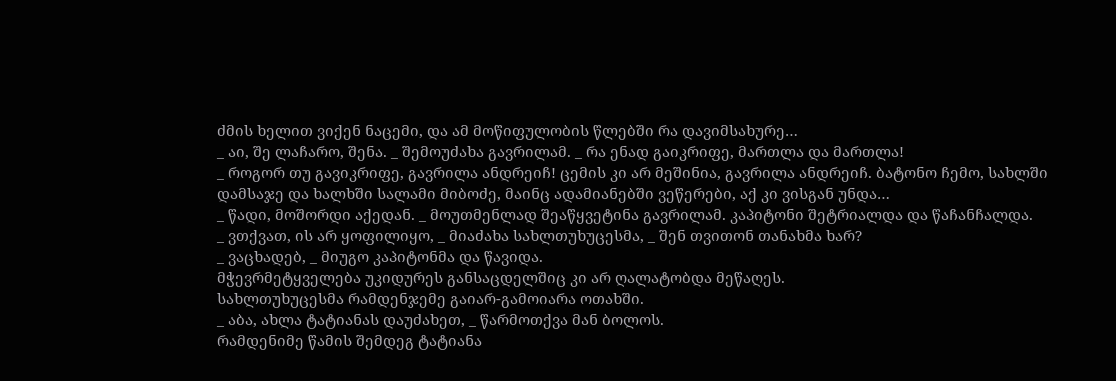ძმის ხელით ვიქენ ნაცემი, და ამ მოწიფულობის წლებში რა დავიმსახურე…
_ აი, შე ლაჩარო, შენა. _ შემოუძახა გავრილამ. _ რა ენად გაიკრიფე, მართლა და მართლა!
_ როგორ თუ გავიკრიფე, გავრილა ანდრეიჩ! ცემის კი არ მეშინია, გავრილა ანდრეიჩ. ბატონო ჩემო, სახლში დამსაჯე და ხალხში სალამი მიბოძე, მაინც ადამიანებში ვეწერები, აქ კი ვისგან უნდა…
_ წადი, მოშორდი აქედან. _ მოუთმენლად შეაწყვეტინა გავრილამ. კაპიტონი შეტრიალდა და წაჩანჩალდა.
_ ვთქვათ, ის არ ყოფილიყო, _ მიაძახა სახლთუხუცესმა, _ შენ თვითონ თანახმა ხარ?
_ ვაცხადებ, _ მიუგო კაპიტონმა და წავიდა.
მჭევრმეტყველება უკიდურეს განსაცდელშიც კი არ ღალატობდა მეწაღეს.
სახლთუხუცესმა რამდენჯემე გაიარ-გამოიარა ოთახში.
_ აბა, ახლა ტატიანას დაუძახეთ, _ წარმოთქვა მან ბოლოს.
რამდენიმე წამის შემდეგ ტატიანა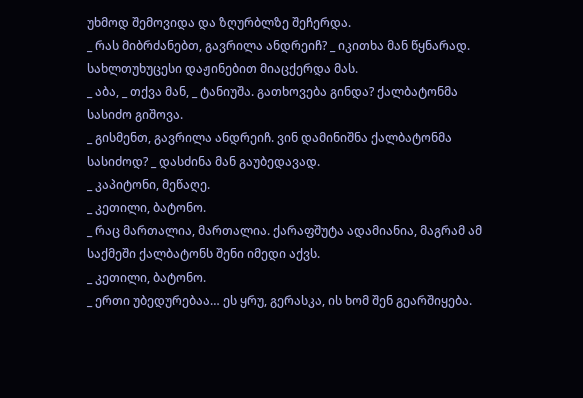უხმოდ შემოვიდა და ზღურბლზე შეჩერდა.
_ რას მიბრძანებთ, გავრილა ანდრეიჩ? _ იკითხა მან წყნარად.
სახლთუხუცესი დაჟინებით მიაცქერდა მას.
_ აბა, _ თქვა მან, _ ტანიუშა. გათხოვება გინდა? ქალბატონმა სასიძო გიშოვა.
_ გისმენთ, გავრილა ანდრეიჩ. ვინ დამინიშნა ქალბატონმა სასიძოდ? _ დასძინა მან გაუბედავად.
_ კაპიტონი, მეწაღე.
_ კეთილი, ბატონო.
_ რაც მართალია, მართალია. ქარაფშუტა ადამიანია, მაგრამ ამ საქმეში ქალბატონს შენი იმედი აქვს.
_ კეთილი, ბატონო.
_ ერთი უბედურებაა… ეს ყრუ, გერასკა, ის ხომ შენ გეარშიყება.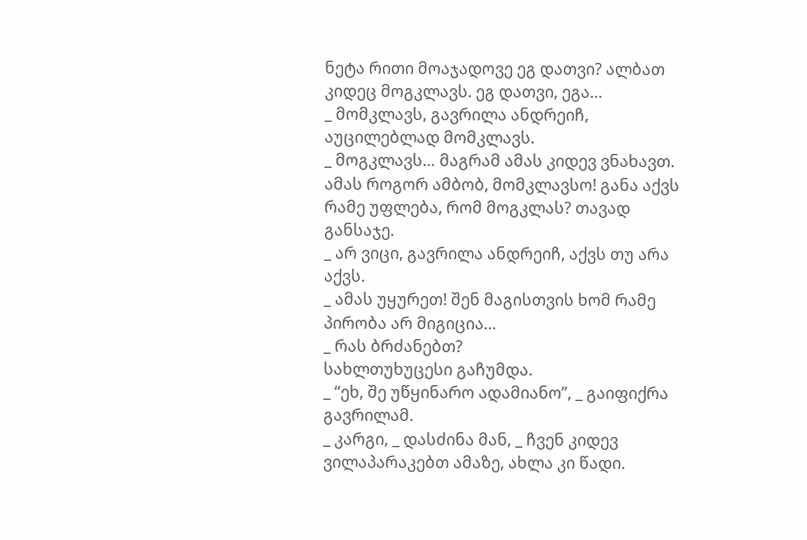ნეტა რითი მოაჯადოვე ეგ დათვი? ალბათ კიდეც მოგკლავს. ეგ დათვი, ეგა…
_ მომკლავს, გავრილა ანდრეიჩ, აუცილებლად მომკლავს.
_ მოგკლავს… მაგრამ ამას კიდევ ვნახავთ. ამას როგორ ამბობ, მომკლავსო! განა აქვს რამე უფლება, რომ მოგკლას? თავად განსაჯე.
_ არ ვიცი, გავრილა ანდრეიჩ, აქვს თუ არა აქვს.
_ ამას უყურეთ! შენ მაგისთვის ხომ რამე პირობა არ მიგიცია…
_ რას ბრძანებთ?
სახლთუხუცესი გაჩუმდა.
_ “ეხ, შე უწყინარო ადამიანო”, _ გაიფიქრა გავრილამ.
_ კარგი, _ დასძინა მან, _ ჩვენ კიდევ ვილაპარაკებთ ამაზე, ახლა კი წადი.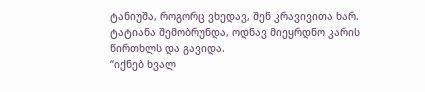ტანიუშა, როგორც ვხედავ, შენ კრავივითა ხარ.
ტატიანა შემობრუნდა, ოდნავ მიეყრდნო კარის წირთხლს და გავიდა.
“იქნებ ხვალ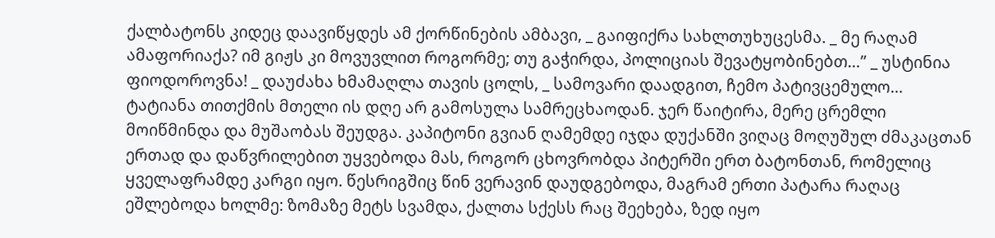ქალბატონს კიდეც დაავიწყდეს ამ ქორწინების ამბავი, _ გაიფიქრა სახლთუხუცესმა. _ მე რაღამ ამაფორიაქა? იმ გიჟს კი მოვუვლით როგორმე; თუ გაჭირდა, პოლიციას შევატყობინებთ…” _ უსტინია ფიოდოროვნა! _ დაუძახა ხმამაღლა თავის ცოლს, _ სამოვარი დაადგით, ჩემო პატივცემულო…
ტატიანა თითქმის მთელი ის დღე არ გამოსულა სამრეცხაოდან. ჯერ წაიტირა, მერე ცრემლი მოიწმინდა და მუშაობას შეუდგა. კაპიტონი გვიან ღამემდე იჯდა დუქანში ვიღაც მოღუშულ ძმაკაცთან ერთად და დაწვრილებით უყვებოდა მას, როგორ ცხოვრობდა პიტერში ერთ ბატონთან, რომელიც ყველაფრამდე კარგი იყო. წესრიგშიც წინ ვერავინ დაუდგებოდა, მაგრამ ერთი პატარა რაღაც ეშლებოდა ხოლმე: ზომაზე მეტს სვამდა, ქალთა სქესს რაც შეეხება, ზედ იყო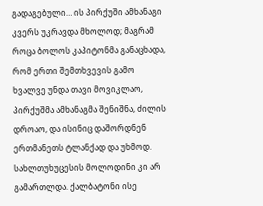გადაგებული… ის პირქუში ამხანაგი კვერს უკრავდა მხოლოდ; მაგრამ როცა ბოლოს კაპიტონმა განაცხადა, რომ ერთი შემთხვევის გამო ხვალვე უნდა თავი მოვიკლაო, პირქუშმა ამხანაგმა შენიშნა, ძილის დროაო, და ისინიც დაშორდნენ ერთმანეთს ტლანქად და უხმოდ.
სახლთუხუცესის მოლოდინი კი არ გამართლდა. ქალბატონი ისე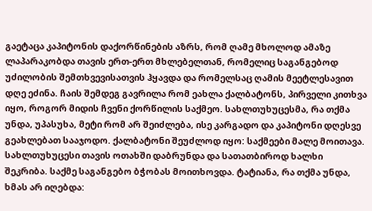გაეტაცა კაპიტონის დაქორწინების აზრს, რომ ღამე მხოლოდ ამაზე ლაპარაკობდა თავის ერთ-ერთ მხლებელთან, რომელიც საგანგებოდ უძილობის შემთხვევისათვის ჰყავდა და რომელსაც ღამის მეეტლესავით დღე ეძინა. ჩაის შემდეგ გავრილა რომ ეახლა ქალბატონს, პირველი კითხვა იყო, როგორ მიდის ჩვენი ქორწილის საქმეო. სახლთუხუცესმა, რა თქმა უნდა, უპასუხა, მეტი რომ არ შეიძლება, ისე კარგადო და კაპიტონი დღესვე გეახლებათ სააჯოდო. ქალბატონი შეუძლოდ იყო: საქმეები მალე მოითავა. სახლთუხუცესი თავის ოთახში დაბრუნდა და სათათბიროდ ხალხი შეკრიბა. საქმე საგანგებო ბჭობას მოითხოვდა. ტატიანა, რა თქმა უნდა, ხმას არ იღებდა: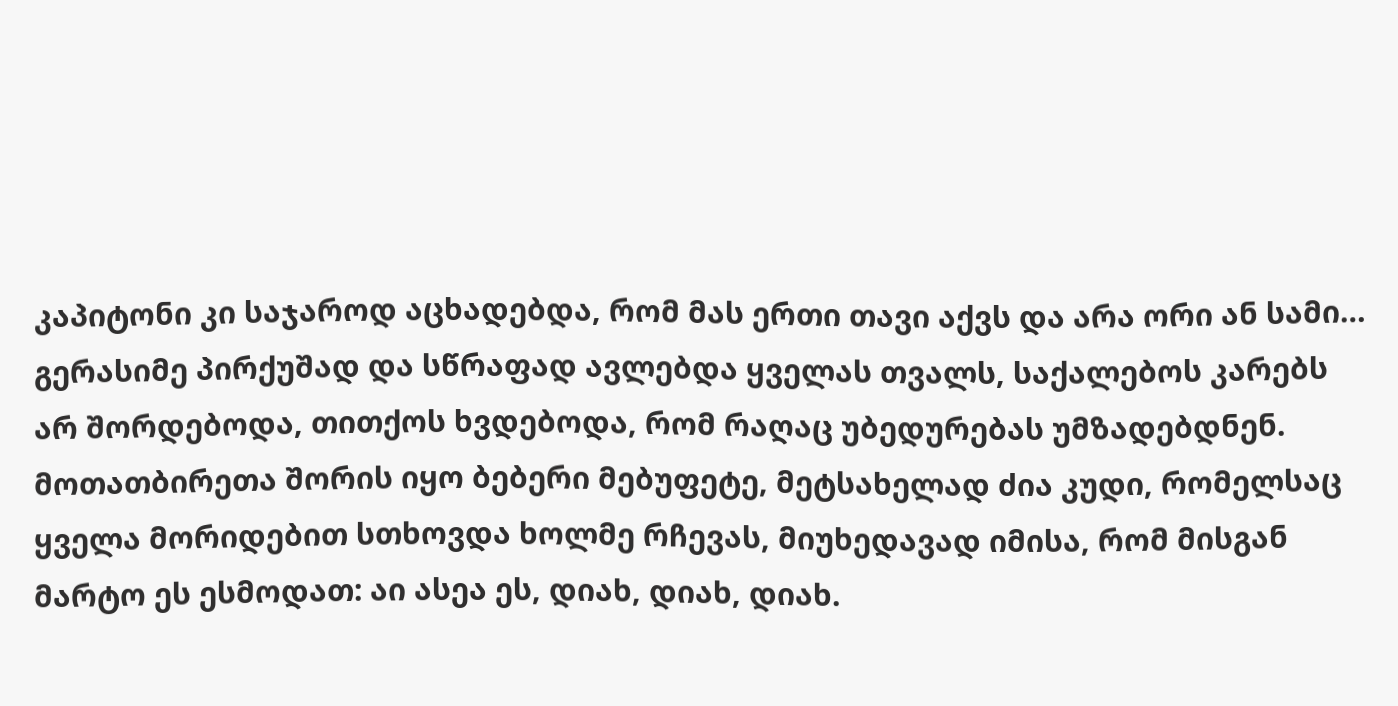კაპიტონი კი საჯაროდ აცხადებდა, რომ მას ერთი თავი აქვს და არა ორი ან სამი… გერასიმე პირქუშად და სწრაფად ავლებდა ყველას თვალს, საქალებოს კარებს არ შორდებოდა, თითქოს ხვდებოდა, რომ რაღაც უბედურებას უმზადებდნენ. მოთათბირეთა შორის იყო ბებერი მებუფეტე, მეტსახელად ძია კუდი, რომელსაც ყველა მორიდებით სთხოვდა ხოლმე რჩევას, მიუხედავად იმისა, რომ მისგან მარტო ეს ესმოდათ: აი ასეა ეს, დიახ, დიახ, დიახ.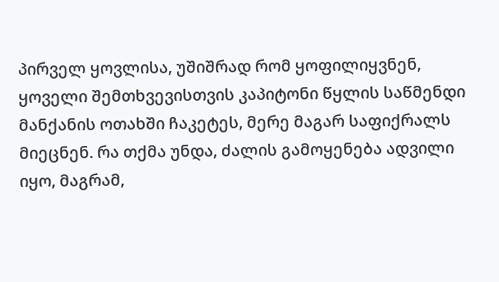პირველ ყოვლისა, უშიშრად რომ ყოფილიყვნენ, ყოველი შემთხვევისთვის კაპიტონი წყლის საწმენდი მანქანის ოთახში ჩაკეტეს, მერე მაგარ საფიქრალს მიეცნენ. რა თქმა უნდა, ძალის გამოყენება ადვილი იყო, მაგრამ,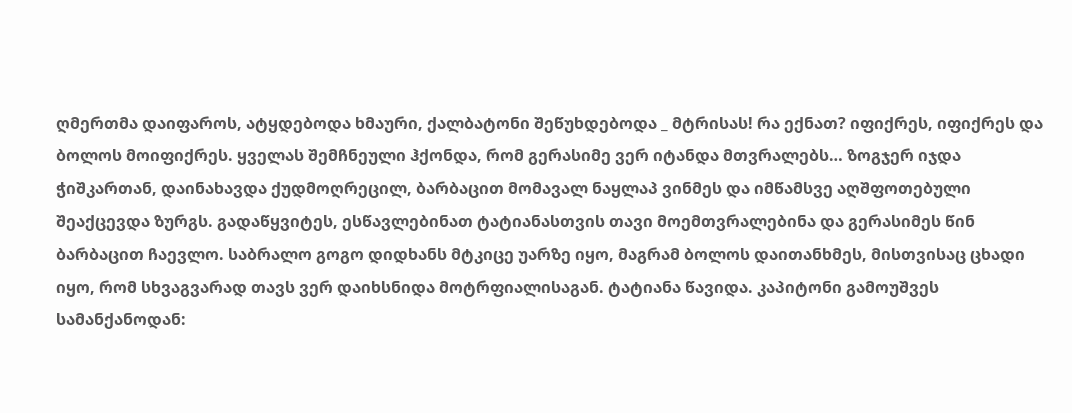ღმერთმა დაიფაროს, ატყდებოდა ხმაური, ქალბატონი შეწუხდებოდა _ მტრისას! რა ექნათ? იფიქრეს, იფიქრეს და ბოლოს მოიფიქრეს. ყველას შემჩნეული ჰქონდა, რომ გერასიმე ვერ იტანდა მთვრალებს… ზოგჯერ იჯდა ჭიშკართან, დაინახავდა ქუდმოღრეცილ, ბარბაცით მომავალ ნაყლაპ ვინმეს და იმწამსვე აღშფოთებული შეაქცევდა ზურგს. გადაწყვიტეს, ესწავლებინათ ტატიანასთვის თავი მოემთვრალებინა და გერასიმეს წინ ბარბაცით ჩაევლო. საბრალო გოგო დიდხანს მტკიცე უარზე იყო, მაგრამ ბოლოს დაითანხმეს, მისთვისაც ცხადი იყო, რომ სხვაგვარად თავს ვერ დაიხსნიდა მოტრფიალისაგან. ტატიანა წავიდა. კაპიტონი გამოუშვეს სამანქანოდან: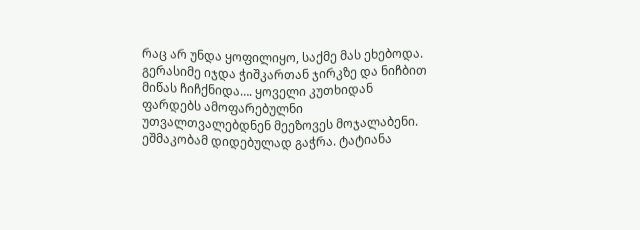რაც არ უნდა ყოფილიყო, საქმე მას ეხებოდა. გერასიმე იჯდა ჭიშკართან ჯირკზე და ნიჩბით მიწას ჩიჩქნიდა…. ყოველი კუთხიდან ფარდებს ამოფარებულნი უთვალთვალებდნენ მეეზოვეს მოჯალაბენი.
ეშმაკობამ დიდებულად გაჭრა. ტატიანა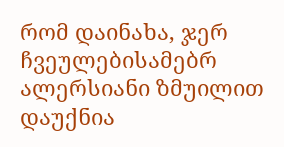რომ დაინახა, ჯერ ჩვეულებისამებრ ალერსიანი ზმუილით დაუქნია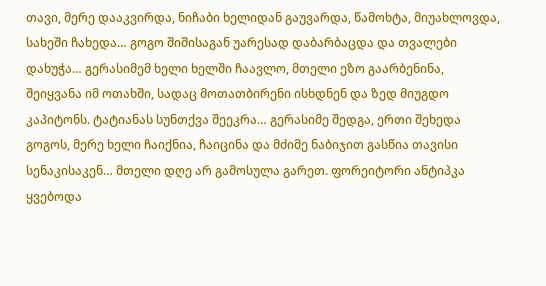თავი, მერე დააკვირდა, ნიჩაბი ხელიდან გაუვარდა, წამოხტა, მიუახლოვდა, სახეში ჩახედა… გოგო შიშისაგან უარესად დაბარბაცდა და თვალები დახუჭა… გერასიმემ ხელი ხელში ჩაავლო, მთელი ეზო გაარბენინა, შეიყვანა იმ ოთახში, სადაც მოთათბირენი ისხდნენ და ზედ მიუგდო კაპიტონს. ტატიანას სუნთქვა შეეკრა… გერასიმე შედგა, ერთი შეხედა გოგოს, მერე ხელი ჩაიქნია, ჩაიცინა და მძიმე ნაბიჯით გასწია თავისი სენაკისაკენ… მთელი დღე არ გამოსულა გარეთ. ფორეიტორი ანტიპკა ყვებოდა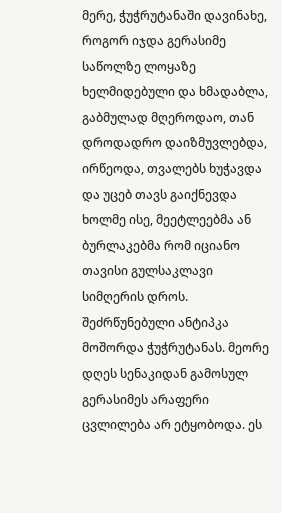მერე, ჭუჭრუტანაში დავინახე, როგორ იჯდა გერასიმე საწოლზე ლოყაზე ხელმიდებული და ხმადაბლა, გაბმულად მღეროდაო, თან დროდადრო დაიზმუვლებდა, ირწეოდა, თვალებს ხუჭავდა და უცებ თავს გაიქნევდა ხოლმე ისე, მეეტლეებმა ან ბურლაკებმა რომ იციანო თავისი გულსაკლავი სიმღერის დროს. შეძრწუნებული ანტიპკა მოშორდა ჭუჭრუტანას. მეორე დღეს სენაკიდან გამოსულ გერასიმეს არაფერი ცვლილება არ ეტყობოდა. ეს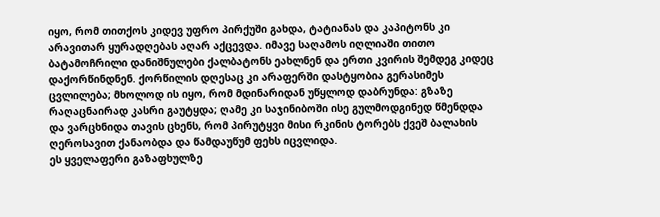იყო, რომ თითქოს კიდევ უფრო პირქუში გახდა, ტატიანას და კაპიტონს კი არავითარ ყურადღებას აღარ აქცევდა. იმავე საღამოს იღლიაში თითო ბატამოჩრილი დანიშნულები ქალბატონს ეახლნენ და ერთი კვირის შემდეგ კიდეც დაქორწინდნენ. ქორწილის დღესაც კი არაფერში დასტყობია გერასიმეს ცვლილება; მხოლოდ ის იყო, რომ მდინარიდან უწყლოდ დაბრუნდა: გზაზე რაღაცნაირად კასრი გაუტყდა; ღამე კი საჯინიბოში ისე გულმოდგინედ წმენდდა და ვარცხნიდა თავის ცხენს, რომ პირუტყვი მისი რკინის ტორებს ქვეშ ბალახის ღეროსავით ქანაობდა და წამდაუწუმ ფეხს იცვლიდა.
ეს ყველაფერი გაზაფხულზე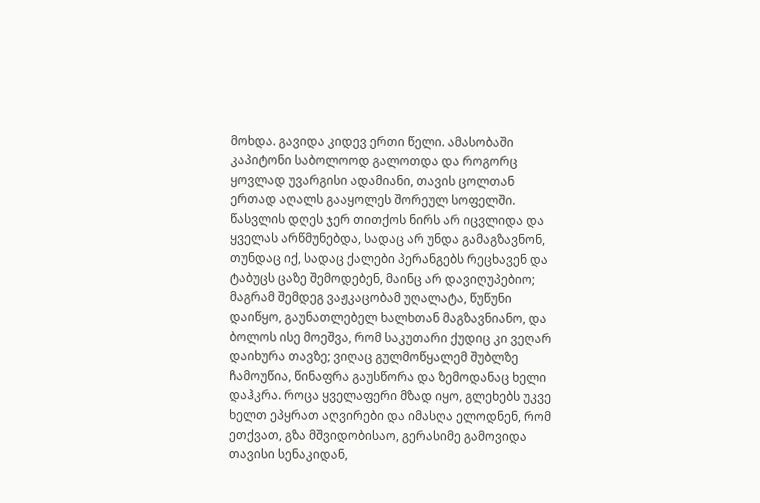მოხდა. გავიდა კიდევ ერთი წელი. ამასობაში კაპიტონი საბოლოოდ გალოთდა და როგორც ყოვლად უვარგისი ადამიანი, თავის ცოლთან ერთად აღალს გააყოლეს შორეულ სოფელში. წასვლის დღეს ჯერ თითქოს ნირს არ იცვლიდა და ყველას არწმუნებდა, სადაც არ უნდა გამაგზავნონ, თუნდაც იქ, სადაც ქალები პერანგებს რეცხავენ და ტაბუცს ცაზე შემოდებენ, მაინც არ დავიღუპებიო; მაგრამ შემდეგ ვაჟკაცობამ უღალატა, წუწუნი დაიწყო, გაუნათლებელ ხალხთან მაგზავნიანო, და ბოლოს ისე მოეშვა, რომ საკუთარი ქუდიც კი ვეღარ დაიხურა თავზე; ვიღაც გულმოწყალემ შუბლზე ჩამოუწია, წინაფრა გაუსწორა და ზემოდანაც ხელი დაჰკრა. როცა ყველაფერი მზად იყო, გლეხებს უკვე ხელთ ეპყრათ აღვირები და იმასღა ელოდნენ, რომ ეთქვათ, გზა მშვიდობისაო, გერასიმე გამოვიდა თავისი სენაკიდან,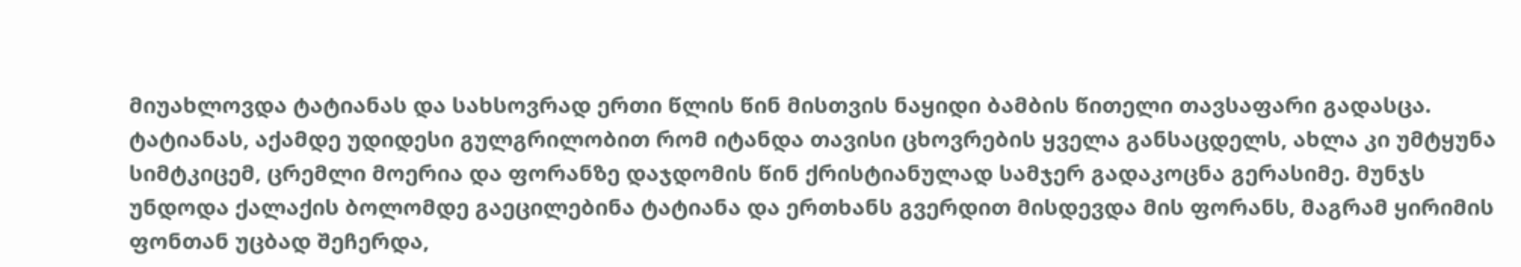მიუახლოვდა ტატიანას და სახსოვრად ერთი წლის წინ მისთვის ნაყიდი ბამბის წითელი თავსაფარი გადასცა. ტატიანას, აქამდე უდიდესი გულგრილობით რომ იტანდა თავისი ცხოვრების ყველა განსაცდელს, ახლა კი უმტყუნა სიმტკიცემ, ცრემლი მოერია და ფორანზე დაჯდომის წინ ქრისტიანულად სამჯერ გადაკოცნა გერასიმე. მუნჯს უნდოდა ქალაქის ბოლომდე გაეცილებინა ტატიანა და ერთხანს გვერდით მისდევდა მის ფორანს, მაგრამ ყირიმის ფონთან უცბად შეჩერდა,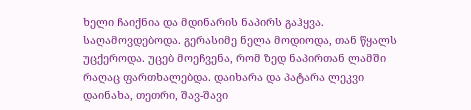ხელი ჩაიქნია და მდინარის ნაპირს გაჰყვა.
საღამოვდებოდა. გერასიმე ნელა მოდიოდა, თან წყალს უცქეროდა. უცებ მოეჩვენა, რომ ზედ ნაპირთან ლამში რაღაც ფართხალებდა. დაიხარა და პატარა ლეკვი დაინახა, თეთრი, შავ-შავი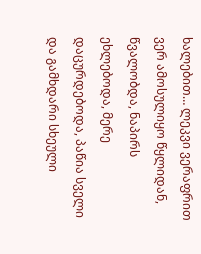ხალებით… ლეკვი ვერაფრით ვერ ამოსულიყო წყლიდან, წვალობდა, ნაპირს ეხლებოდა, მერე დაცურდებოდა, პაწია სველი და გამხდარი სხეული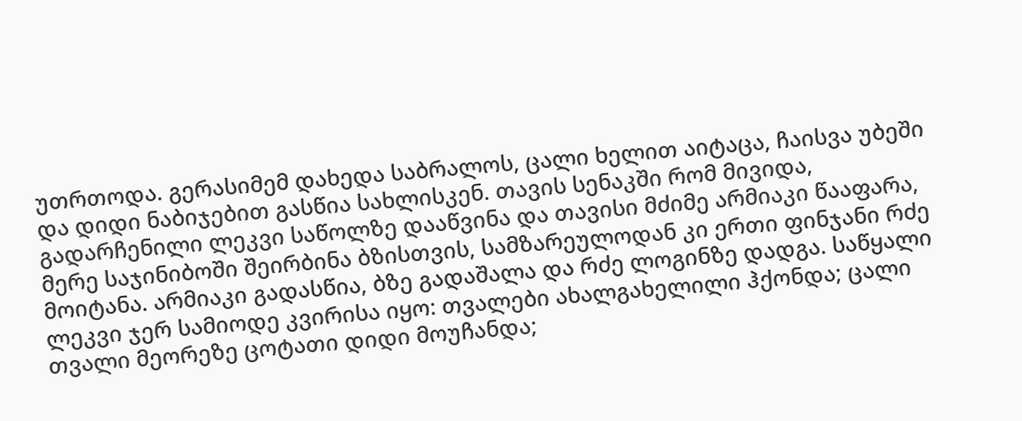უთრთოდა. გერასიმემ დახედა საბრალოს, ცალი ხელით აიტაცა, ჩაისვა უბეში და დიდი ნაბიჯებით გასწია სახლისკენ. თავის სენაკში რომ მივიდა, გადარჩენილი ლეკვი საწოლზე დააწვინა და თავისი მძიმე არმიაკი წააფარა, მერე საჯინიბოში შეირბინა ბზისთვის, სამზარეულოდან კი ერთი ფინჯანი რძე მოიტანა. არმიაკი გადასწია, ბზე გადაშალა და რძე ლოგინზე დადგა. საწყალი ლეკვი ჯერ სამიოდე კვირისა იყო: თვალები ახალგახელილი ჰქონდა; ცალი თვალი მეორეზე ცოტათი დიდი მოუჩანდა;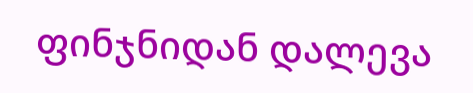ფინჯნიდან დალევა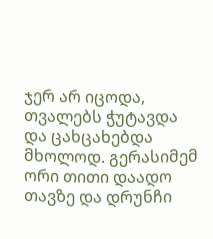ჯერ არ იცოდა, თვალებს ჭუტავდა და ცახცახებდა მხოლოდ. გერასიმემ ორი თითი დაადო თავზე და დრუნჩი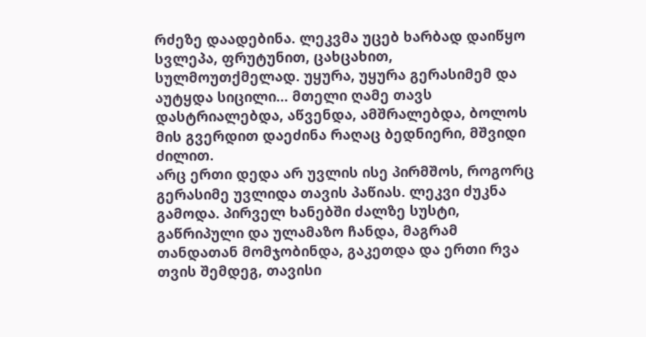რძეზე დაადებინა. ლეკვმა უცებ ხარბად დაიწყო სვლეპა, ფრუტუნით, ცახცახით, სულმოუთქმელად. უყურა, უყურა გერასიმემ და აუტყდა სიცილი… მთელი ღამე თავს დასტრიალებდა, აწვენდა, ამშრალებდა, ბოლოს მის გვერდით დაეძინა რაღაც ბედნიერი, მშვიდი ძილით.
არც ერთი დედა არ უვლის ისე პირმშოს, როგორც გერასიმე უვლიდა თავის პაწიას. ლეკვი ძუკნა გამოდა. პირველ ხანებში ძალზე სუსტი, გაწრიპული და ულამაზო ჩანდა, მაგრამ თანდათან მომჯობინდა, გაკეთდა და ერთი რვა თვის შემდეგ, თავისი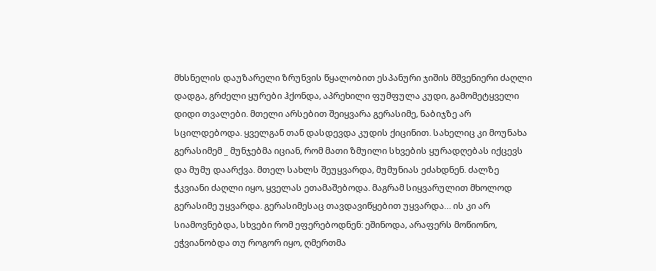მხსნელის დაუზარელი ზრუნვის წყალობით ესპანური ჯიშის მშვენიერი ძაღლი დადგა, გრძელი ყურები ჰქონდა, აპრეხილი ფუმფულა კუდი, გამომეტყველი დიდი თვალები. მთელი არსებით შეიყვარა გერასიმე, ნაბიჯზე არ სცილდებოდა. ყველგან თან დასდევდა კუდის ქიცინით. სახელიც კი მოუნახა გერასიმემ _ მუნჯებმა იციან, რომ მათი ზმუილი სხვების ყურადღებას იქცევს და მუმუ დაარქვა. მთელ სახლს შეუყვარდა, მუმუნიას ეძახდნენ. ძალზე ჭკვიანი ძაღლი იყო, ყველას ეთამაშებოდა. მაგრამ სიყვარულით მხოლოდ გერასიმე უყვარდა. გერასიმესაც თავდავიწყებით უყვარდა… ის კი არ სიამოვნებდა, სხვები რომ ეფერებოდნენ: ეშინოდა, არაფერს მოწიონო, ეჭვიანობდა თუ როგორ იყო, ღმერთმა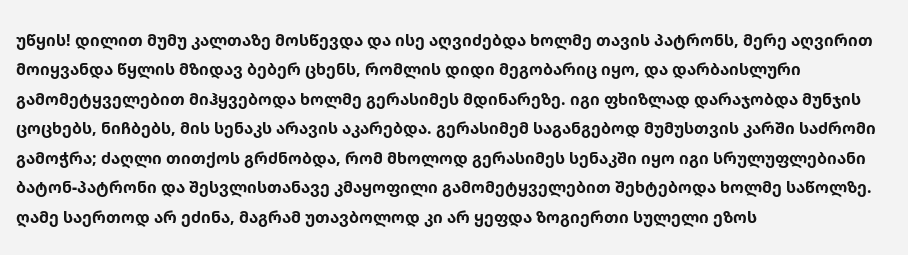უწყის! დილით მუმუ კალთაზე მოსწევდა და ისე აღვიძებდა ხოლმე თავის პატრონს, მერე აღვირით მოიყვანდა წყლის მზიდავ ბებერ ცხენს, რომლის დიდი მეგობარიც იყო, და დარბაისლური გამომეტყველებით მიჰყვებოდა ხოლმე გერასიმეს მდინარეზე. იგი ფხიზლად დარაჯობდა მუნჯის ცოცხებს, ნიჩბებს, მის სენაკს არავის აკარებდა. გერასიმემ საგანგებოდ მუმუსთვის კარში საძრომი გამოჭრა; ძაღლი თითქოს გრძნობდა, რომ მხოლოდ გერასიმეს სენაკში იყო იგი სრულუფლებიანი ბატონ-პატრონი და შესვლისთანავე კმაყოფილი გამომეტყველებით შეხტებოდა ხოლმე საწოლზე. ღამე საერთოდ არ ეძინა, მაგრამ უთავბოლოდ კი არ ყეფდა ზოგიერთი სულელი ეზოს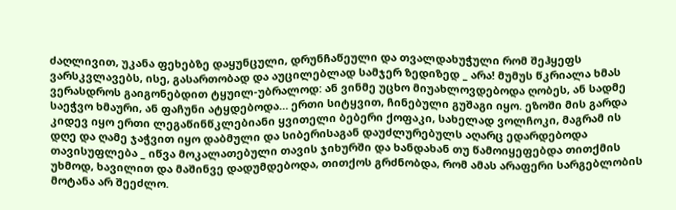ძაღლივით, უკანა ფეხებზე დაყუნცული, დრუნჩაწეული და თვალდახუჭული რომ შეჰყეფს ვარსკვლავებს, ისე, გასართობად და აუცილებლად სამჯერ ზედიზედ _ არა! მუმუს წკრიალა ხმას ვერასდროს გაიგონებდით ტყუილ-უბრალოდ: ან ვინმე უცხო მიუახლოვდებოდა ღობეს, ან სადმე საეჭვო ხმაური, ან ფაჩუნი ატყდებოდა… ერთი სიტყვით, ჩინებული გუშაგი იყო. ეზოში მის გარდა კიდევ იყო ერთი ლეგაწინწკლებიანი ყვითელი ბებერი ქოფაკი, სახელად ვოლჩოკი, მაგრამ ის დღე და ღამე ჯაჭვით იყო დაბმული და სიბერისაგან დაუძლურებულს აღარც ედარდებოდა თავისუფლება _ იწვა მოკალათებული თავის ჯიხურში და ხანდახან თუ წამოიყეფებდა თითქმის უხმოდ, ხავილით და მაშინვე დადუმდებოდა, თითქოს გრძნობდა, რომ ამას არაფერი სარგებლობის მოტანა არ შეეძლო.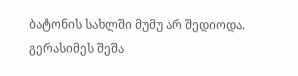ბატონის სახლში მუმუ არ შედიოდა. გერასიმეს შეშა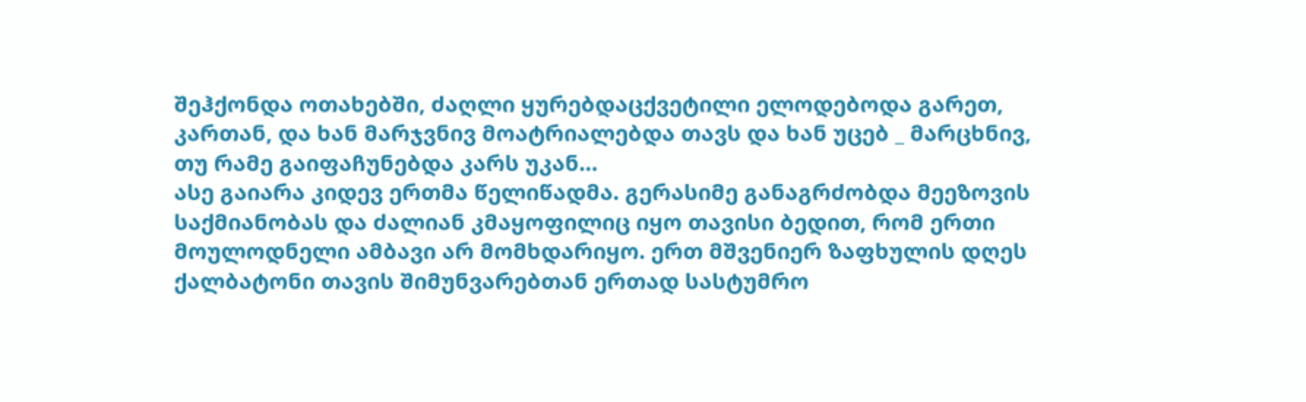შეჰქონდა ოთახებში, ძაღლი ყურებდაცქვეტილი ელოდებოდა გარეთ, კართან, და ხან მარჯვნივ მოატრიალებდა თავს და ხან უცებ _ მარცხნივ, თუ რამე გაიფაჩუნებდა კარს უკან…
ასე გაიარა კიდევ ერთმა წელიწადმა. გერასიმე განაგრძობდა მეეზოვის საქმიანობას და ძალიან კმაყოფილიც იყო თავისი ბედით, რომ ერთი მოულოდნელი ამბავი არ მომხდარიყო. ერთ მშვენიერ ზაფხულის დღეს ქალბატონი თავის შიმუნვარებთან ერთად სასტუმრო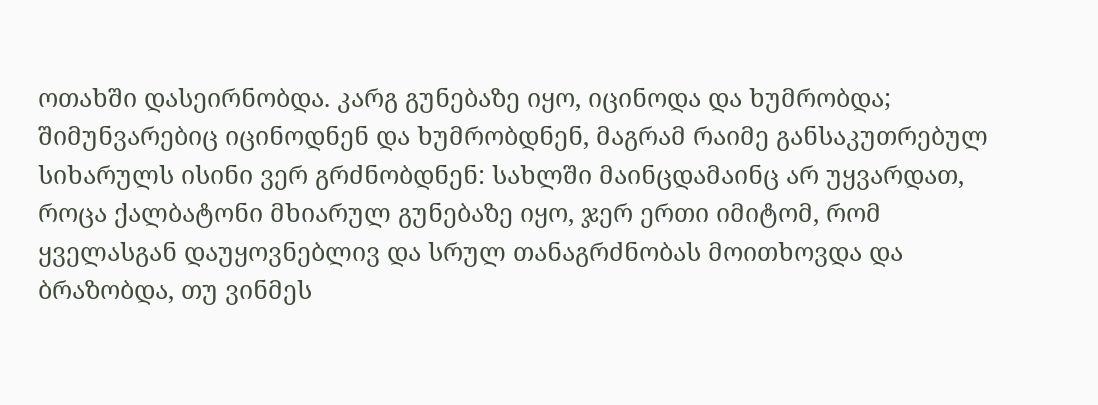ოთახში დასეირნობდა. კარგ გუნებაზე იყო, იცინოდა და ხუმრობდა; შიმუნვარებიც იცინოდნენ და ხუმრობდნენ, მაგრამ რაიმე განსაკუთრებულ სიხარულს ისინი ვერ გრძნობდნენ: სახლში მაინცდამაინც არ უყვარდათ, როცა ქალბატონი მხიარულ გუნებაზე იყო, ჯერ ერთი იმიტომ, რომ ყველასგან დაუყოვნებლივ და სრულ თანაგრძნობას მოითხოვდა და ბრაზობდა, თუ ვინმეს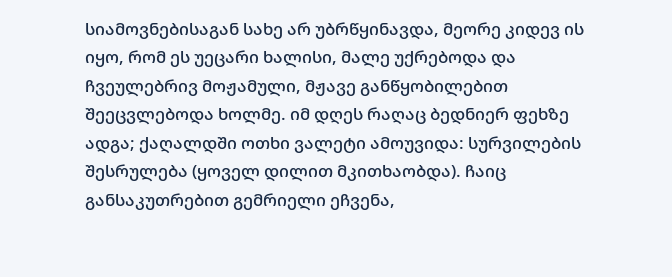სიამოვნებისაგან სახე არ უბრწყინავდა, მეორე კიდევ ის იყო, რომ ეს უეცარი ხალისი, მალე უქრებოდა და ჩვეულებრივ მოჟამული, მჟავე განწყობილებით შეეცვლებოდა ხოლმე. იმ დღეს რაღაც ბედნიერ ფეხზე ადგა; ქაღალდში ოთხი ვალეტი ამოუვიდა: სურვილების შესრულება (ყოველ დილით მკითხაობდა). ჩაიც განსაკუთრებით გემრიელი ეჩვენა,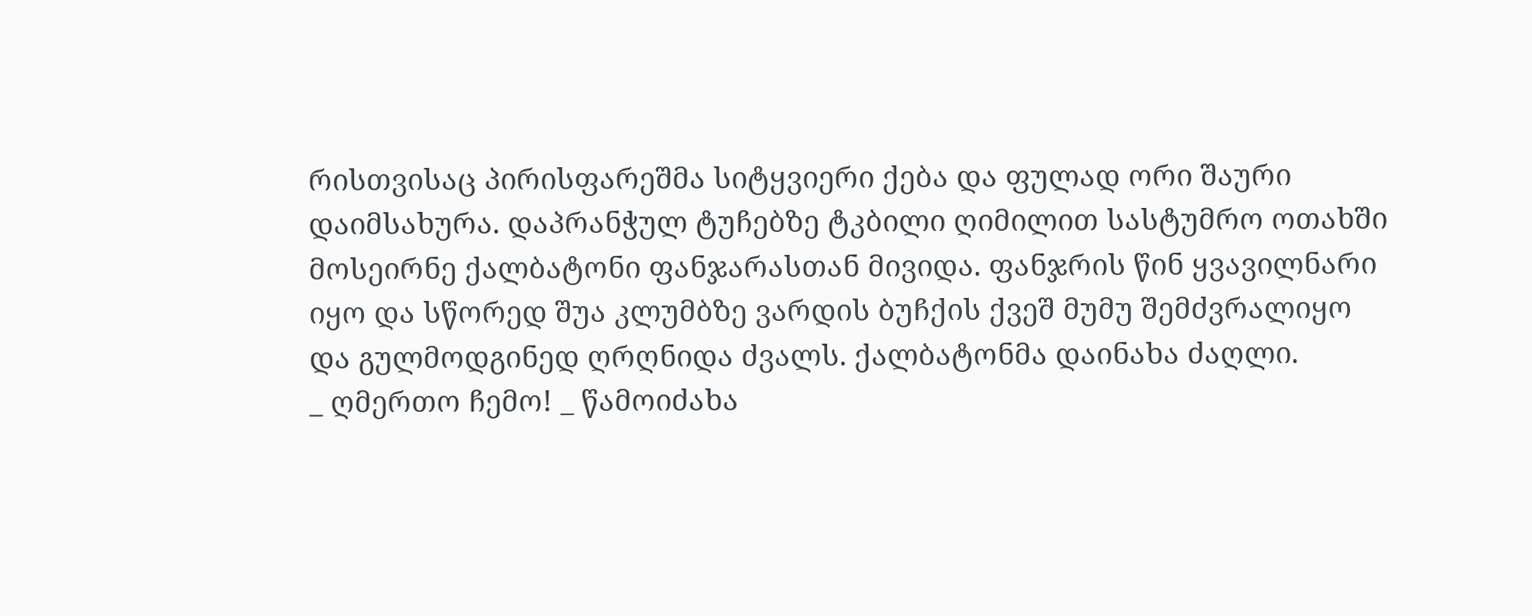რისთვისაც პირისფარეშმა სიტყვიერი ქება და ფულად ორი შაური დაიმსახურა. დაპრანჭულ ტუჩებზე ტკბილი ღიმილით სასტუმრო ოთახში მოსეირნე ქალბატონი ფანჯარასთან მივიდა. ფანჯრის წინ ყვავილნარი იყო და სწორედ შუა კლუმბზე ვარდის ბუჩქის ქვეშ მუმუ შემძვრალიყო და გულმოდგინედ ღრღნიდა ძვალს. ქალბატონმა დაინახა ძაღლი.
_ ღმერთო ჩემო! _ წამოიძახა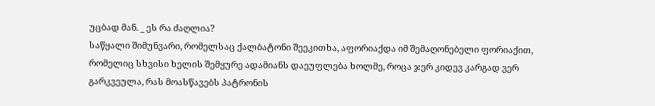უცბად მან. _ ეს რა ძაღლია?
საწყალი შიმუნვარი, რომელსაც ქალბატონი შეეკითხა, აფორიაქდა იმ შემაღონებელი ფორიაქით, რომელიც სხვისი ხელის შემყურე ადამიანს დაეუფლება ხოლმე, როცა ჯერ კიდევ კარგად ვერ გარკვეულა, რას მოასწავებს პატრონის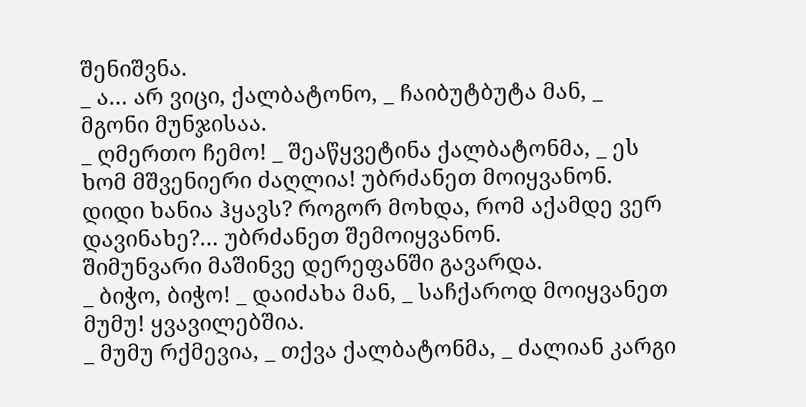შენიშვნა.
_ ა… არ ვიცი, ქალბატონო, _ ჩაიბუტბუტა მან, _ მგონი მუნჯისაა.
_ ღმერთო ჩემო! _ შეაწყვეტინა ქალბატონმა, _ ეს ხომ მშვენიერი ძაღლია! უბრძანეთ მოიყვანონ. დიდი ხანია ჰყავს? როგორ მოხდა, რომ აქამდე ვერ დავინახე?… უბრძანეთ შემოიყვანონ.
შიმუნვარი მაშინვე დერეფანში გავარდა.
_ ბიჭო, ბიჭო! _ დაიძახა მან, _ საჩქაროდ მოიყვანეთ მუმუ! ყვავილებშია.
_ მუმუ რქმევია, _ თქვა ქალბატონმა, _ ძალიან კარგი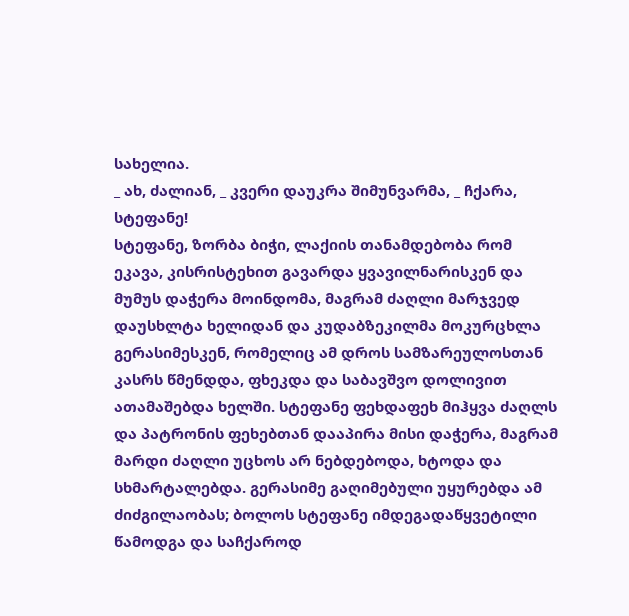სახელია.
_ ახ, ძალიან, _ კვერი დაუკრა შიმუნვარმა, _ ჩქარა, სტეფანე!
სტეფანე, ზორბა ბიჭი, ლაქიის თანამდებობა რომ ეკავა, კისრისტეხით გავარდა ყვავილნარისკენ და მუმუს დაჭერა მოინდომა, მაგრამ ძაღლი მარჯვედ დაუსხლტა ხელიდან და კუდაბზეკილმა მოკურცხლა გერასიმესკენ, რომელიც ამ დროს სამზარეულოსთან კასრს წმენდდა, ფხეკდა და საბავშვო დოლივით ათამაშებდა ხელში. სტეფანე ფეხდაფეხ მიჰყვა ძაღლს და პატრონის ფეხებთან დააპირა მისი დაჭერა, მაგრამ მარდი ძაღლი უცხოს არ ნებდებოდა, ხტოდა და სხმარტალებდა. გერასიმე გაღიმებული უყურებდა ამ ძიძგილაობას; ბოლოს სტეფანე იმდეგადაწყვეტილი წამოდგა და საჩქაროდ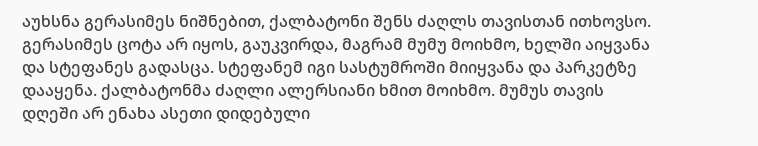აუხსნა გერასიმეს ნიშნებით, ქალბატონი შენს ძაღლს თავისთან ითხოვსო. გერასიმეს ცოტა არ იყოს, გაუკვირდა, მაგრამ მუმუ მოიხმო, ხელში აიყვანა და სტეფანეს გადასცა. სტეფანემ იგი სასტუმროში მიიყვანა და პარკეტზე დააყენა. ქალბატონმა ძაღლი ალერსიანი ხმით მოიხმო. მუმუს თავის დღეში არ ენახა ასეთი დიდებული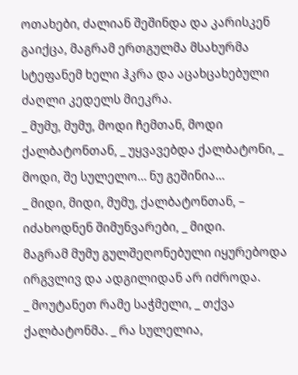ოთახები, ძალიან შეშინდა და კარისკენ გაიქცა, მაგრამ ერთგულმა მსახურმა სტეფანემ ხელი ჰკრა და აცახცახებული ძაღლი კედელს მიეკრა.
_ მუმუ, მუმუ, მოდი ჩემთან, მოდი ქალბატონთან, _ უყვავებდა ქალბატონი, _ მოდი, შე სულელო… ნუ გეშინია…
_ მიდი, მიდი, მუმუ, ქალბატონთან, – იძახოდნენ შიმუნვარები, _ მიდი.
მაგრამ მუმუ გულშეღონებული იყურებოდა ირგვლივ და ადგილიდან არ იძროდა.
_ მოუტანეთ რამე საჭმელი, _ თქვა ქალბატონმა. _ რა სულელია,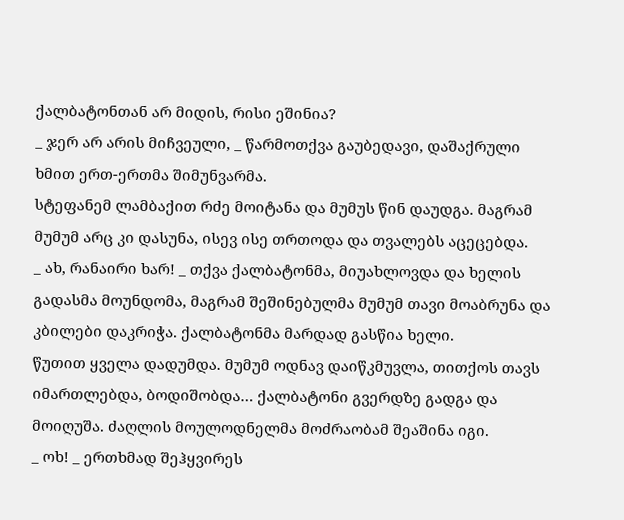ქალბატონთან არ მიდის, რისი ეშინია?
_ ჯერ არ არის მიჩვეული, _ წარმოთქვა გაუბედავი, დაშაქრული ხმით ერთ-ერთმა შიმუნვარმა.
სტეფანემ ლამბაქით რძე მოიტანა და მუმუს წინ დაუდგა. მაგრამ მუმუმ არც კი დასუნა, ისევ ისე თრთოდა და თვალებს აცეცებდა.
_ ახ, რანაირი ხარ! _ თქვა ქალბატონმა, მიუახლოვდა და ხელის გადასმა მოუნდომა, მაგრამ შეშინებულმა მუმუმ თავი მოაბრუნა და კბილები დაკრიჭა. ქალბატონმა მარდად გასწია ხელი.
წუთით ყველა დადუმდა. მუმუმ ოდნავ დაიწკმუვლა, თითქოს თავს იმართლებდა, ბოდიშობდა… ქალბატონი გვერდზე გადგა და მოიღუშა. ძაღლის მოულოდნელმა მოძრაობამ შეაშინა იგი.
_ ოხ! _ ერთხმად შეჰყვირეს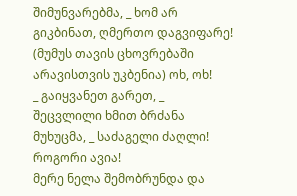შიმუნვარებმა, _ ხომ არ გიკბინათ, ღმერთო დაგვიფარე! (მუმუს თავის ცხოვრებაში არავისთვის უკბენია) ოხ, ოხ!
_ გაიყვანეთ გარეთ, _ შეცვლილი ხმით ბრძანა მუხუცმა, _ საძაგელი ძაღლი! როგორი ავია!
მერე ნელა შემობრუნდა და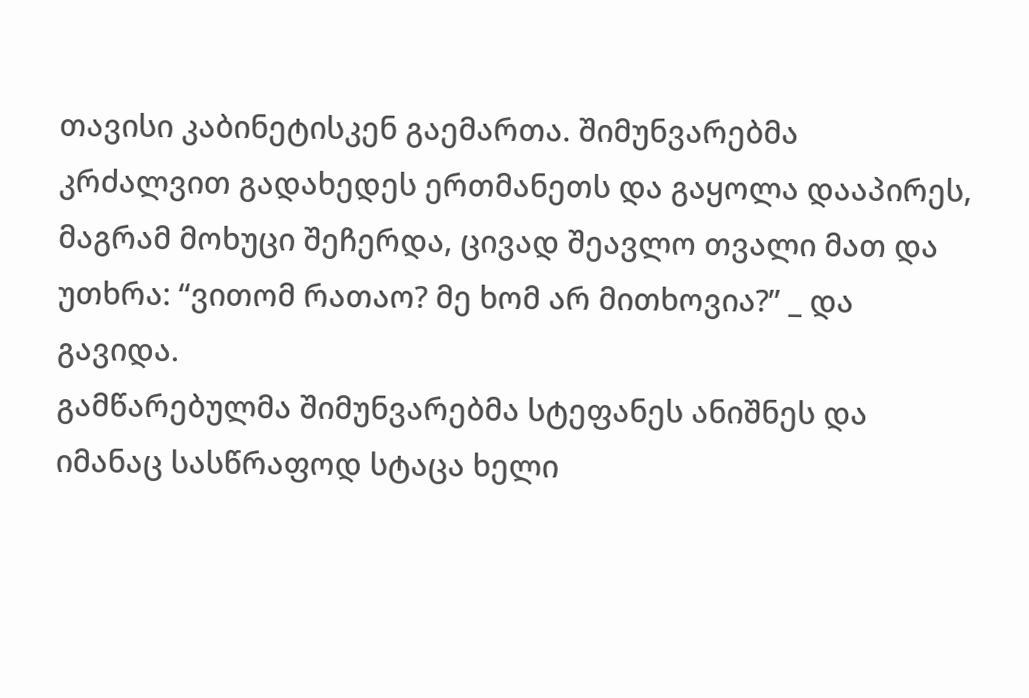თავისი კაბინეტისკენ გაემართა. შიმუნვარებმა კრძალვით გადახედეს ერთმანეთს და გაყოლა დააპირეს, მაგრამ მოხუცი შეჩერდა, ცივად შეავლო თვალი მათ და უთხრა: “ვითომ რათაო? მე ხომ არ მითხოვია?” _ და გავიდა.
გამწარებულმა შიმუნვარებმა სტეფანეს ანიშნეს და იმანაც სასწრაფოდ სტაცა ხელი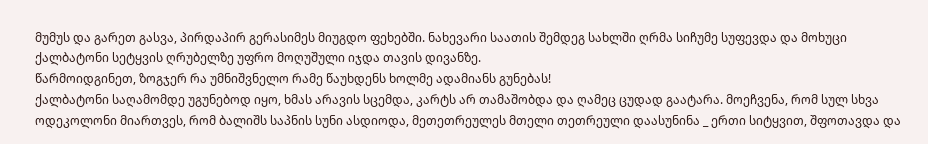მუმუს და გარეთ გასვა, პირდაპირ გერასიმეს მიუგდო ფეხებში. ნახევარი საათის შემდეგ სახლში ღრმა სიჩუმე სუფევდა და მოხუცი ქალბატონი სეტყვის ღრუბელზე უფრო მოღუშული იჯდა თავის დივანზე.
წარმოიდგინეთ, ზოგჯერ რა უმნიშვნელო რამე წაუხდენს ხოლმე ადამიანს გუნებას!
ქალბატონი საღამომდე უგუნებოდ იყო, ხმას არავის სცემდა, კარტს არ თამაშობდა და ღამეც ცუდად გაატარა. მოეჩვენა, რომ სულ სხვა ოდეკოლონი მიართვეს, რომ ბალიშს საპნის სუნი ასდიოდა, მეთეთრეულეს მთელი თეთრეული დაასუნინა _ ერთი სიტყვით, შფოთავდა და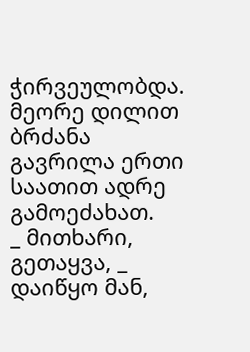ჭირვეულობდა. მეორე დილით ბრძანა გავრილა ერთი საათით ადრე გამოეძახათ.
_ მითხარი, გეთაყვა, _ დაიწყო მან,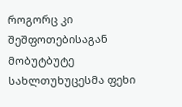როგორც კი შეშფოთებისაგან მობუტბუტე სახლთუხუცესმა ფეხი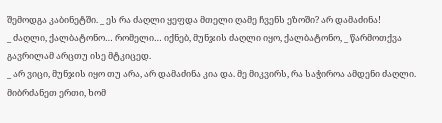შემოდგა კაბინეტში. _ ეს რა ძაღლი ყეფდა მთელი ღამე ჩვენს ეზოში? არ დამაძინა!
_ ძაღლი, ქალბატონო… რომელი… იქნებ, მუნჯის ძაღლი იყო, ქალბატონო, _ წარმოთქვა გავრილამ არცთუ ისე მტკიცედ.
_ არ ვიცი, მუნჯის იყო თუ არა, არ დამაძინა კია და. მე მიკვირს, რა საჭიროა ამდენი ძაღლი. მიბრძანეთ ერთი, ხომ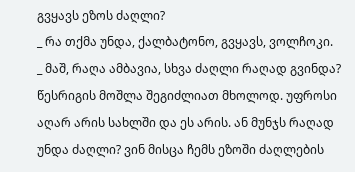გვყავს ეზოს ძაღლი?
_ რა თქმა უნდა, ქალბატონო, გვყავს, ვოლჩოკი.
_ მაშ, რაღა ამბავია, სხვა ძაღლი რაღად გვინდა? წესრიგის მოშლა შეგიძლიათ მხოლოდ. უფროსი აღარ არის სახლში და ეს არის. ან მუნჯს რაღად უნდა ძაღლი? ვინ მისცა ჩემს ეზოში ძაღლების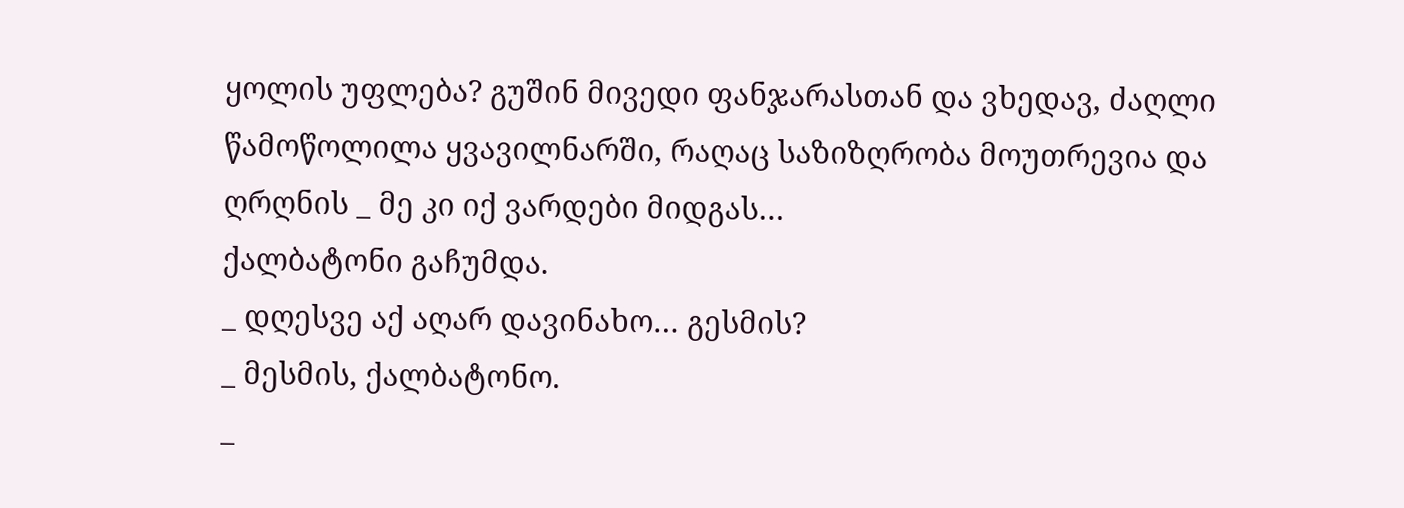ყოლის უფლება? გუშინ მივედი ფანჯარასთან და ვხედავ, ძაღლი წამოწოლილა ყვავილნარში, რაღაც საზიზღრობა მოუთრევია და ღრღნის _ მე კი იქ ვარდები მიდგას…
ქალბატონი გაჩუმდა.
_ დღესვე აქ აღარ დავინახო… გესმის?
_ მესმის, ქალბატონო.
_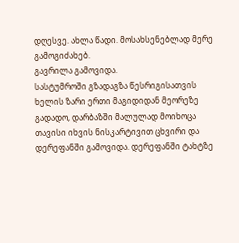დღესვე. ახლა წადი. მოსახსენებლად მერე გამოგიძახებ.
გავრილა გამოვიდა.
სასტუმროში გზადაგზა წესრიგისათვის ხელის ზარი ერთი მაგიდიდან მეორეზე გადადო, დარბაზში მალულად მოიხოცა თავისი იხვის ნისკარტივით ცხვირი და დერეფანში გამოვიდა. დერეფანში ტახტზე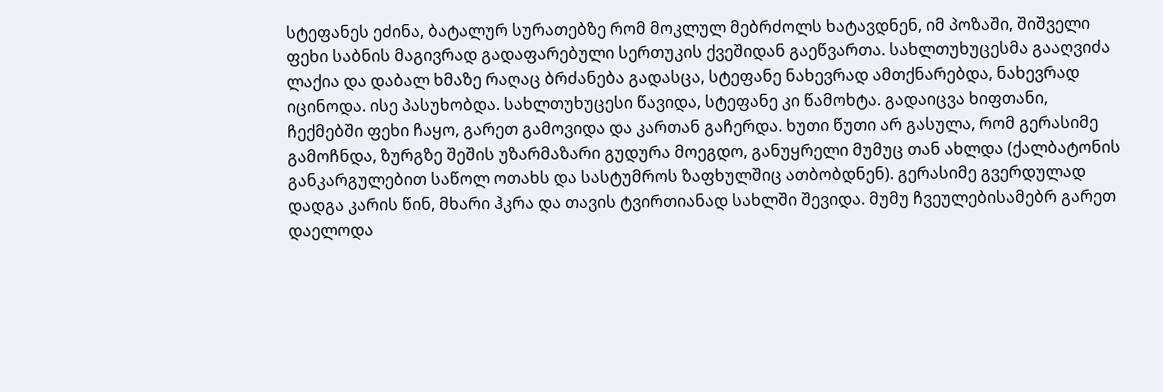სტეფანეს ეძინა, ბატალურ სურათებზე რომ მოკლულ მებრძოლს ხატავდნენ, იმ პოზაში, შიშველი ფეხი საბნის მაგივრად გადაფარებული სერთუკის ქვეშიდან გაეწვართა. სახლთუხუცესმა გააღვიძა ლაქია და დაბალ ხმაზე რაღაც ბრძანება გადასცა, სტეფანე ნახევრად ამთქნარებდა, ნახევრად იცინოდა. ისე პასუხობდა. სახლთუხუცესი წავიდა, სტეფანე კი წამოხტა. გადაიცვა ხიფთანი, ჩექმებში ფეხი ჩაყო, გარეთ გამოვიდა და კართან გაჩერდა. ხუთი წუთი არ გასულა, რომ გერასიმე გამოჩნდა, ზურგზე შეშის უზარმაზარი გუდურა მოეგდო, განუყრელი მუმუც თან ახლდა (ქალბატონის განკარგულებით საწოლ ოთახს და სასტუმროს ზაფხულშიც ათბობდნენ). გერასიმე გვერდულად დადგა კარის წინ, მხარი ჰკრა და თავის ტვირთიანად სახლში შევიდა. მუმუ ჩვეულებისამებრ გარეთ დაელოდა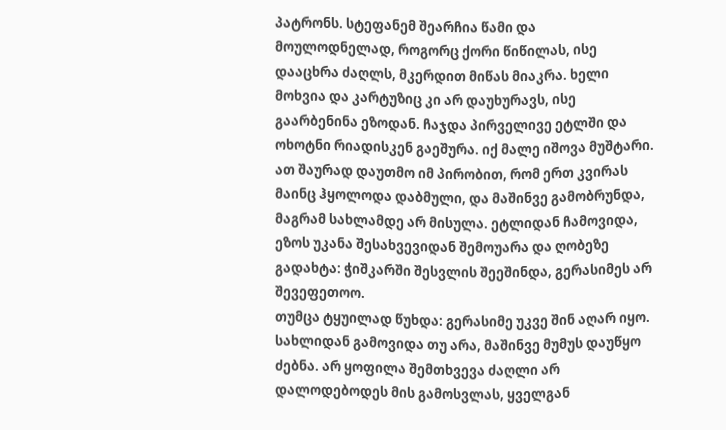პატრონს. სტეფანემ შეარჩია წამი და მოულოდნელად, როგორც ქორი წიწილას, ისე დააცხრა ძაღლს, მკერდით მიწას მიაკრა. ხელი მოხვია და კარტუზიც კი არ დაუხურავს, ისე გაარბენინა ეზოდან. ჩაჯდა პირველივე ეტლში და ოხოტნი რიადისკენ გაეშურა. იქ მალე იშოვა მუშტარი. ათ შაურად დაუთმო იმ პირობით, რომ ერთ კვირას მაინც ჰყოლოდა დაბმული, და მაშინვე გამობრუნდა, მაგრამ სახლამდე არ მისულა. ეტლიდან ჩამოვიდა, ეზოს უკანა შესახვევიდან შემოუარა და ღობეზე გადახტა: ჭიშკარში შესვლის შეეშინდა, გერასიმეს არ შევეფეთოო.
თუმცა ტყუილად წუხდა: გერასიმე უკვე შინ აღარ იყო. სახლიდან გამოვიდა თუ არა, მაშინვე მუმუს დაუწყო ძებნა. არ ყოფილა შემთხვევა ძაღლი არ დალოდებოდეს მის გამოსვლას, ყველგან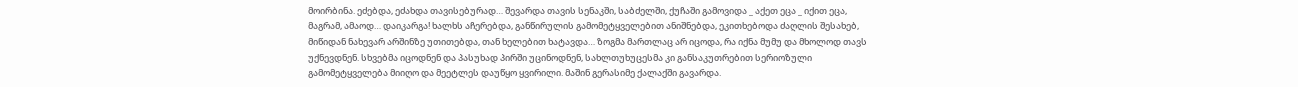მოირბინა. ეძებდა, ეძახდა თავისებურად… შევარდა თავის სენაკში, საბძელში, ქუჩაში გამოვიდა _ აქეთ ეცა _ იქით ეცა, მაგრამ, ამაოდ… დაიკარგა! ხალხს აჩერებდა, განწირულის გამომეტყველებით ანიშნებდა, ეკითხებოდა ძაღლის შესახებ, მიწიდან ნახევარ არშინზე უთითებდა, თან ხელებით ხატავდა… ზოგმა მართლაც არ იცოდა, რა იქნა მუმუ და მხოლოდ თავს უქნევდნენ. სხვებმა იცოდნენ და პასუხად პირში უცინოდნენ, სახლთუხუცესმა კი განსაკუთრებით სერიოზული გამომეტყველება მიიღო და მეეტლეს დაუწყო ყვირილი. მაშინ გერასიმე ქალაქში გავარდა.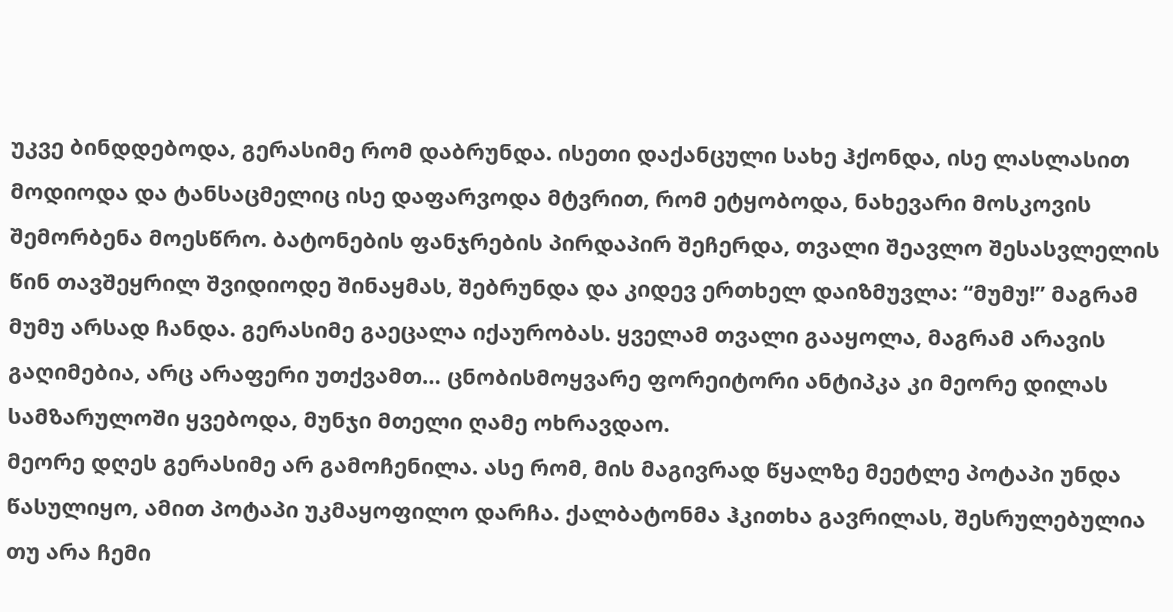უკვე ბინდდებოდა, გერასიმე რომ დაბრუნდა. ისეთი დაქანცული სახე ჰქონდა, ისე ლასლასით მოდიოდა და ტანსაცმელიც ისე დაფარვოდა მტვრით, რომ ეტყობოდა, ნახევარი მოსკოვის შემორბენა მოესწრო. ბატონების ფანჯრების პირდაპირ შეჩერდა, თვალი შეავლო შესასვლელის წინ თავშეყრილ შვიდიოდე შინაყმას, შებრუნდა და კიდევ ერთხელ დაიზმუვლა: “მუმუ!” მაგრამ მუმუ არსად ჩანდა. გერასიმე გაეცალა იქაურობას. ყველამ თვალი გააყოლა, მაგრამ არავის გაღიმებია, არც არაფერი უთქვამთ… ცნობისმოყვარე ფორეიტორი ანტიპკა კი მეორე დილას სამზარულოში ყვებოდა, მუნჯი მთელი ღამე ოხრავდაო.
მეორე დღეს გერასიმე არ გამოჩენილა. ასე რომ, მის მაგივრად წყალზე მეეტლე პოტაპი უნდა წასულიყო, ამით პოტაპი უკმაყოფილო დარჩა. ქალბატონმა ჰკითხა გავრილას, შესრულებულია თუ არა ჩემი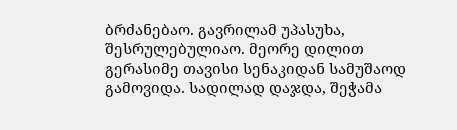ბრძანებაო. გავრილამ უპასუხა, შესრულებულიაო. მეორე დილით გერასიმე თავისი სენაკიდან სამუშაოდ გამოვიდა. სადილად დაჯდა, შეჭამა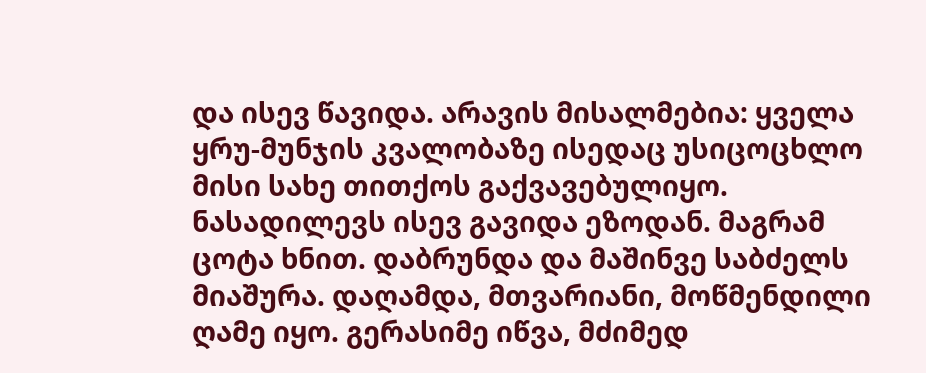და ისევ წავიდა. არავის მისალმებია: ყველა ყრუ-მუნჯის კვალობაზე ისედაც უსიცოცხლო მისი სახე თითქოს გაქვავებულიყო. ნასადილევს ისევ გავიდა ეზოდან. მაგრამ ცოტა ხნით. დაბრუნდა და მაშინვე საბძელს მიაშურა. დაღამდა, მთვარიანი, მოწმენდილი ღამე იყო. გერასიმე იწვა, მძიმედ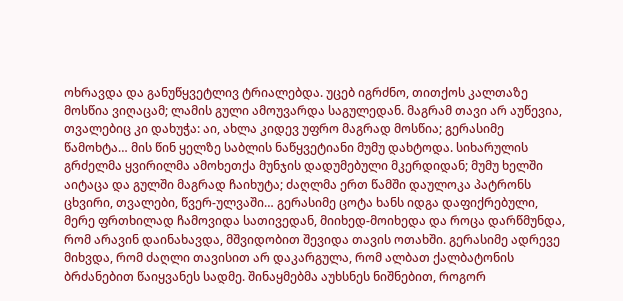ოხრავდა და განუწყვეტლივ ტრიალებდა. უცებ იგრძნო, თითქოს კალთაზე მოსწია ვიღაცამ; ლამის გული ამოუვარდა საგულედან. მაგრამ თავი არ აუწევია, თვალებიც კი დახუჭა: აი, ახლა კიდევ უფრო მაგრად მოსწია; გერასიმე წამოხტა… მის წინ ყელზე საბლის ნაწყვეტიანი მუმუ დახტოდა. სიხარულის გრძელმა ყვირილმა ამოხეთქა მუნჯის დადუმებული მკერდიდან; მუმუ ხელში აიტაცა და გულში მაგრად ჩაიხუტა; ძაღლმა ერთ წამში დაულოკა პატრონს ცხვირი, თვალები, წვერ-ულვაში… გერასიმე ცოტა ხანს იდგა დაფიქრებული, მერე ფრთხილად ჩამოვიდა სათივედან, მიიხედ-მოიხედა და როცა დარწმუნდა, რომ არავინ დაინახავდა, მშვიდობით შევიდა თავის ოთახში. გერასიმე ადრევე მიხვდა, რომ ძაღლი თავისით არ დაკარგულა, რომ ალბათ ქალბატონის ბრძანებით წაიყვანეს სადმე. შინაყმებმა აუხსნეს ნიშნებით, როგორ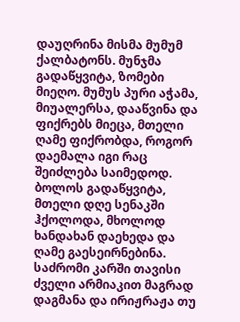დაუღრინა მისმა მუმუმ ქალბატონს. მუნჯმა გადაწყვიტა, ზომები მიეღო. მუმუს პური აჭამა, მიუალერსა, დააწვინა და ფიქრებს მიეცა, მთელი ღამე ფიქრობდა, როგორ დაემალა იგი რაც შეიძლება საიმედოდ. ბოლოს გადაწყვიტა, მთელი დღე სენაკში ჰქოლოდა, მხოლოდ ხანდახან დაეხედა და ღამე გაესეირნებინა. საძრომი კარში თავისი ძველი არმიაკით მაგრად დაგმანა და ირიჟრაჟა თუ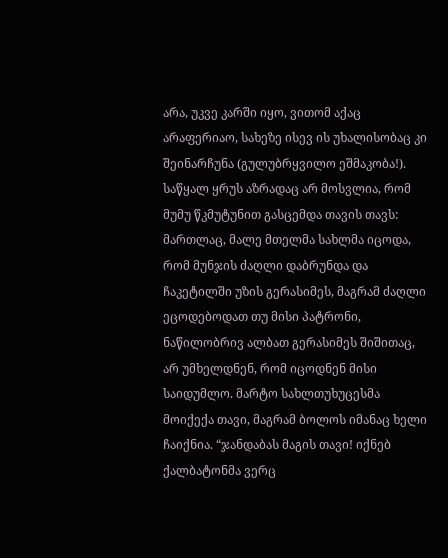არა, უკვე კარში იყო, ვითომ აქაც არაფერიაო, სახეზე ისევ ის უხალისობაც კი შეინარჩუნა (გულუბრყვილო ეშმაკობა!). საწყალ ყრუს აზრადაც არ მოსვლია, რომ მუმუ წკმუტუნით გასცემდა თავის თავს: მართლაც, მალე მთელმა სახლმა იცოდა, რომ მუნჯის ძაღლი დაბრუნდა და ჩაკეტილში უზის გერასიმეს, მაგრამ ძაღლი ეცოდებოდათ თუ მისი პატრონი, ნაწილობრივ ალბათ გერასიმეს შიშითაც, არ უმხელდნენ, რომ იცოდნენ მისი საიდუმლო. მარტო სახლთუხუცესმა მოიქექა თავი, მაგრამ ბოლოს იმანაც ხელი ჩაიქნია. “ჯანდაბას მაგის თავი! იქნებ ქალბატონმა ვერც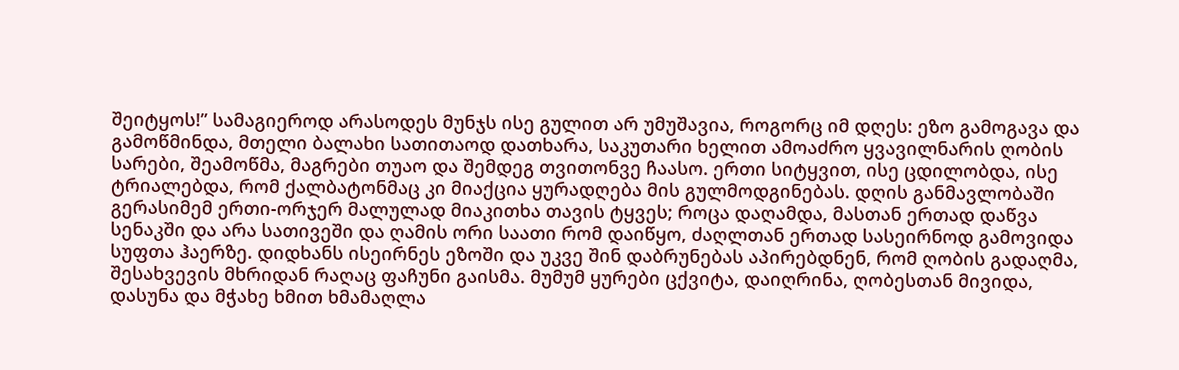შეიტყოს!” სამაგიეროდ არასოდეს მუნჯს ისე გულით არ უმუშავია, როგორც იმ დღეს: ეზო გამოგავა და გამოწმინდა, მთელი ბალახი სათითაოდ დათხარა, საკუთარი ხელით ამოაძრო ყვავილნარის ღობის სარები, შეამოწმა, მაგრები თუაო და შემდეგ თვითონვე ჩაასო. ერთი სიტყვით, ისე ცდილობდა, ისე ტრიალებდა, რომ ქალბატონმაც კი მიაქცია ყურადღება მის გულმოდგინებას. დღის განმავლობაში გერასიმემ ერთი-ორჯერ მალულად მიაკითხა თავის ტყვეს; როცა დაღამდა, მასთან ერთად დაწვა სენაკში და არა სათივეში და ღამის ორი საათი რომ დაიწყო, ძაღლთან ერთად სასეირნოდ გამოვიდა სუფთა ჰაერზე. დიდხანს ისეირნეს ეზოში და უკვე შინ დაბრუნებას აპირებდნენ, რომ ღობის გადაღმა, შესახვევის მხრიდან რაღაც ფაჩუნი გაისმა. მუმუმ ყურები ცქვიტა, დაიღრინა, ღობესთან მივიდა, დასუნა და მჭახე ხმით ხმამაღლა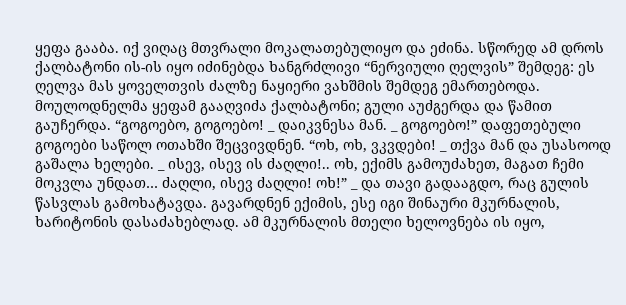ყეფა გააბა. იქ ვიღაც მთვრალი მოკალათებულიყო და ეძინა. სწორედ ამ დროს ქალბატონი ის-ის იყო იძინებდა ხანგრძლივი “ნერვიული ღელვის” შემდეგ: ეს ღელვა მას ყოველთვის ძალზე ნაყიერი ვახშმის შემდეგ ემართებოდა. მოულოდნელმა ყეფამ გააღვიძა ქალბატონი; გული აუძგერდა და წამით გაუჩერდა. “გოგოებო, გოგოებო! _ დაიკვნესა მან. _ გოგოებო!” დაფეთებული გოგოები საწოლ ოთახში შეცვივდნენ. “ოხ, ოხ, ვკვდები! _ თქვა მან და უსასოოდ გაშალა ხელები. _ ისევ, ისევ ის ძაღლი!.. ოხ, ექიმს გამოუძახეთ, მაგათ ჩემი მოკვლა უნდათ… ძაღლი, ისევ ძაღლი! ოხ!” _ და თავი გადააგდო, რაც გულის წასვლას გამოხატავდა. გავარდნენ ექიმის, ესე იგი შინაური მკურნალის, ხარიტონის დასაძახებლად. ამ მკურნალის მთელი ხელოვნება ის იყო,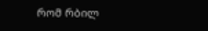რომ რბილ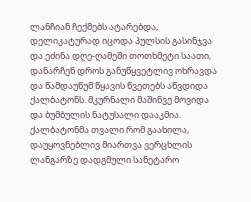ლანჩიან ჩექმებს ატარებდა, დელიკატურად იცოდა პულსის გასინჯვა და ეძინა დღე-ღამეში თოთხმეტი საათი, დანარჩენ დროს განუწყვეტლივ ოხრავდა და წამდაუწუმ წყავის წვეთებს აწვდიდა ქალბატონს. მკურნალი მაშინვე მოვიდა და ბუმბულის ნატუსალი დააკმია. ქალბატონმა თვალი რომ გაახილა, დაუყოვნებლივ მიართვა ვერცხლის ლანგარზე დადგმული სანეტარო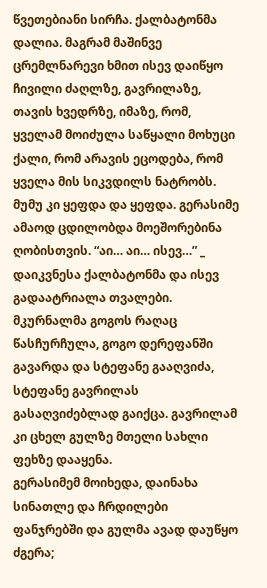წვეთებიანი სირჩა. ქალბატონმა დალია. მაგრამ მაშინვე ცრემლნარევი ხმით ისევ დაიწყო ჩივილი ძაღლზე, გავრილაზე, თავის ხვედრზე, იმაზე, რომ, ყველამ მოიძულა საწყალი მოხუცი ქალი, რომ არავის ეცოდება, რომ ყველა მის სიკვდილს ნატრობს. მუმუ კი ყეფდა და ყეფდა. გერასიმე ამაოდ ცდილობდა მოეშორებინა ღობისთვის. “აი… აი… ისევ…” _ დაიკვნესა ქალბატონმა და ისევ გადაატრიალა თვალები. მკურნალმა გოგოს რაღაც წასჩურჩულა, გოგო დერეფანში გავარდა და სტეფანე გააღვიძა, სტეფანე გავრილას გასაღვიძებლად გაიქცა. გავრილამ კი ცხელ გულზე მთელი სახლი ფეხზე დააყენა.
გერასიმემ მოიხედა, დაინახა სინათლე და ჩრდილები ფანჯრებში და გულმა ავად დაუწყო ძგერა;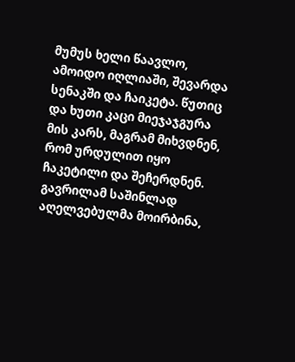მუმუს ხელი წაავლო, ამოიდო იღლიაში, შევარდა სენაკში და ჩაიკეტა. წუთიც და ხუთი კაცი მიეჯაჯგურა მის კარს, მაგრამ მიხვდნენ, რომ ურდულით იყო ჩაკეტილი და შეჩერდნენ. გავრილამ საშინლად აღელვებულმა მოირბინა,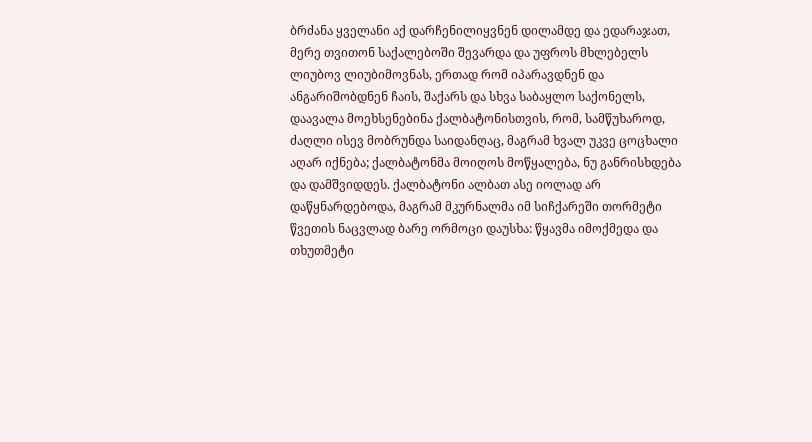ბრძანა ყველანი აქ დარჩენილიყვნენ დილამდე და ედარაჯათ, მერე თვითონ საქალებოში შევარდა და უფროს მხლებელს ლიუბოვ ლიუბიმოვნას, ერთად რომ იპარავდნენ და ანგარიშობდნენ ჩაის, შაქარს და სხვა საბაყლო საქონელს, დაავალა მოეხსენებინა ქალბატონისთვის, რომ, სამწუხაროდ, ძაღლი ისევ მობრუნდა საიდანღაც, მაგრამ ხვალ უკვე ცოცხალი აღარ იქნება; ქალბატონმა მოიღოს მოწყალება, ნუ განრისხდება და დამშვიდდეს. ქალბატონი ალბათ ასე იოლად არ დაწყნარდებოდა, მაგრამ მკურნალმა იმ სიჩქარეში თორმეტი წვეთის ნაცვლად ბარე ორმოცი დაუსხა: წყავმა იმოქმედა და თხუთმეტი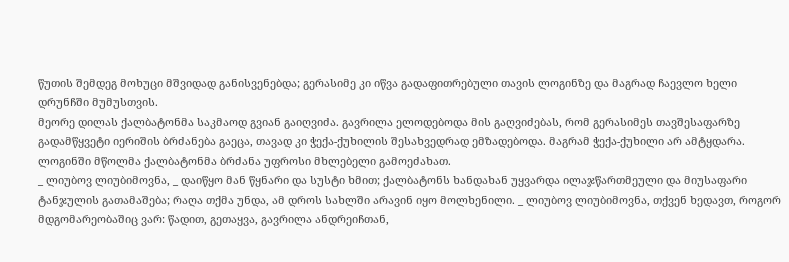წუთის შემდეგ მოხუცი მშვიდად განისვენებდა; გერასიმე კი იწვა გადაფითრებული თავის ლოგინზე და მაგრად ჩაევლო ხელი დრუნჩში მუმუსთვის.
მეორე დილას ქალბატონმა საკმაოდ გვიან გაიღვიძა. გავრილა ელოდებოდა მის გაღვიძებას, რომ გერასიმეს თავშესაფარზე გადამწყვეტი იერიშის ბრძანება გაეცა, თავად კი ჭექა-ქუხილის შესახვედრად ემზადებოდა. მაგრამ ჭექა-ქუხილი არ ამტყდარა. ლოგინში მწოლმა ქალბატონმა ბრძანა უფროსი მხლებელი გამოეძახათ.
_ ლიუბოვ ლიუბიმოვნა, _ დაიწყო მან წყნარი და სუსტი ხმით; ქალბატონს ხანდახან უყვარდა ილაჯწართმეული და მიუსაფარი ტანჯულის გათამაშება; რაღა თქმა უნდა, ამ დროს სახლში არავინ იყო მოლხენილი. _ ლიუბოვ ლიუბიმოვნა, თქვენ ხედავთ, როგორ მდგომარეობაშიც ვარ: წადით, გეთაყვა, გავრილა ანდრეიჩთან,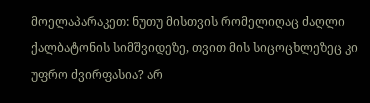მოელაპარაკეთ: ნუთუ მისთვის რომელიღაც ძაღლი ქალბატონის სიმშვიდეზე, თვით მის სიცოცხლეზეც კი უფრო ძვირფასია? არ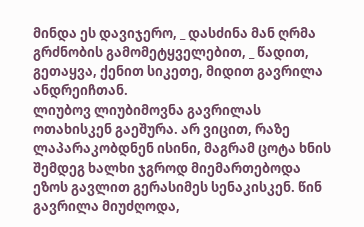მინდა ეს დავიჯერო, _ დასძინა მან ღრმა გრძნობის გამომეტყველებით, _ წადით, გეთაყვა, ქენით სიკეთე, მიდით გავრილა ანდრეიჩთან.
ლიუბოვ ლიუბიმოვნა გავრილას ოთახისკენ გაეშურა. არ ვიცით, რაზე ლაპარაკობდნენ ისინი, მაგრამ ცოტა ხნის შემდეგ ხალხი ჯგროდ მიემართებოდა ეზოს გავლით გერასიმეს სენაკისკენ. წინ გავრილა მიუძღოდა,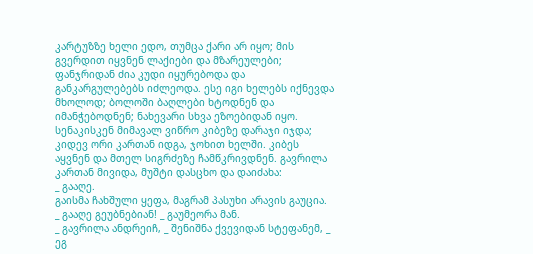კარტუზზე ხელი ედო, თუმცა ქარი არ იყო; მის გვერდით იყვნენ ლაქიები და მზარეულები; ფანჯრიდან ძია კუდი იყურებოდა და განკარგულებებს იძლეოდა. ესე იგი ხელებს იქნევდა მხოლოდ; ბოლოში ბაღლები ხტოდნენ და იმანჭებოდნენ; ნახევარი სხვა ეზოებიდან იყო. სენაკისკენ მიმავალ ვიწრო კიბეზე დარაჯი იჯდა; კიდევ ორი კართან იდგა, ჯოხით ხელში. კიბეს აყვნენ და მთელ სიგრძეზე ჩამწკრივდნენ. გავრილა კართან მივიდა, მუშტი დასცხო და დაიძახა:
_ გააღე.
გაისმა ჩახშული ყეფა, მაგრამ პასუხი არავის გაუცია.
_ გააღე გეუბნებიან! _ გაუმეორა მან.
_ გავრილა ანდრეიჩ, _ შენიშნა ქვევიდან სტეფანემ, _ ეგ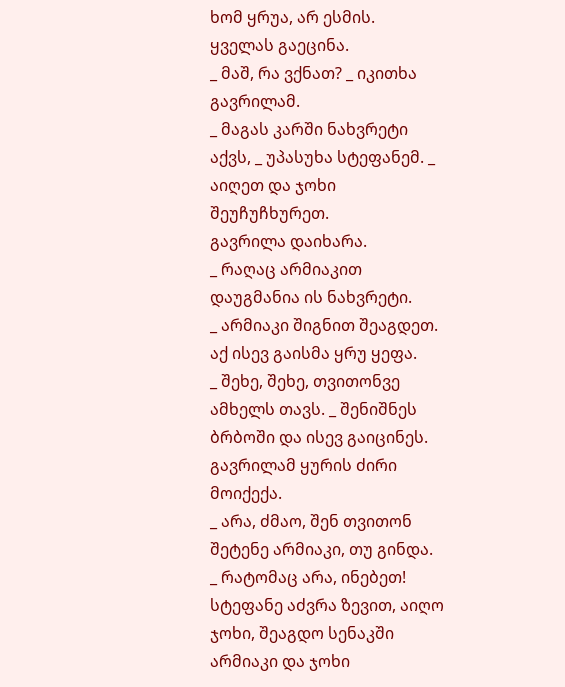ხომ ყრუა, არ ესმის.
ყველას გაეცინა.
_ მაშ, რა ვქნათ? _ იკითხა გავრილამ.
_ მაგას კარში ნახვრეტი აქვს, _ უპასუხა სტეფანემ. _ აიღეთ და ჯოხი შეუჩუჩხურეთ.
გავრილა დაიხარა.
_ რაღაც არმიაკით დაუგმანია ის ნახვრეტი.
_ არმიაკი შიგნით შეაგდეთ.
აქ ისევ გაისმა ყრუ ყეფა.
_ შეხე, შეხე, თვითონვე ამხელს თავს. _ შენიშნეს ბრბოში და ისევ გაიცინეს.
გავრილამ ყურის ძირი მოიქექა.
_ არა, ძმაო, შენ თვითონ შეტენე არმიაკი, თუ გინდა.
_ რატომაც არა, ინებეთ!
სტეფანე აძვრა ზევით, აიღო ჯოხი, შეაგდო სენაკში არმიაკი და ჯოხი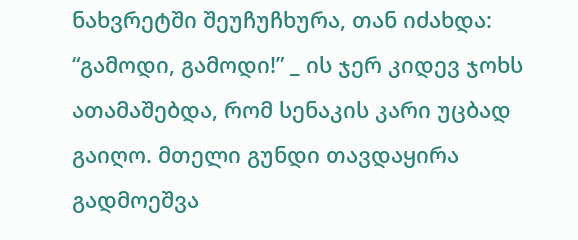ნახვრეტში შეუჩუჩხურა, თან იძახდა: “გამოდი, გამოდი!” _ ის ჯერ კიდევ ჯოხს ათამაშებდა, რომ სენაკის კარი უცბად გაიღო. მთელი გუნდი თავდაყირა გადმოეშვა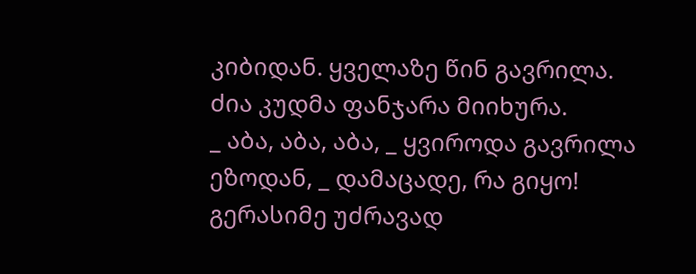კიბიდან. ყველაზე წინ გავრილა. ძია კუდმა ფანჯარა მიიხურა.
_ აბა, აბა, აბა, _ ყვიროდა გავრილა ეზოდან, _ დამაცადე, რა გიყო!
გერასიმე უძრავად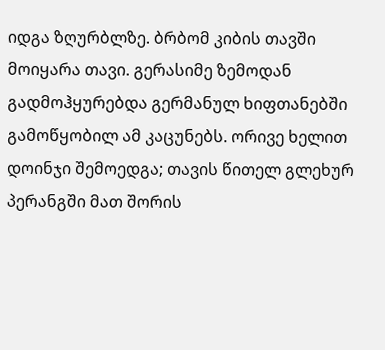იდგა ზღურბლზე. ბრბომ კიბის თავში მოიყარა თავი. გერასიმე ზემოდან გადმოჰყურებდა გერმანულ ხიფთანებში გამოწყობილ ამ კაცუნებს. ორივე ხელით დოინჯი შემოედგა; თავის წითელ გლეხურ პერანგში მათ შორის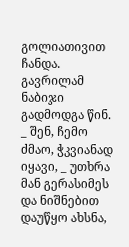გოლიათივით ჩანდა. გავრილამ ნაბიჯი გადმოდგა წინ.
_ შენ, ჩემო ძმაო, ჭკვიანად იყავი, _ უთხრა მან გერასიმეს და ნიშნებით დაუწყო ახსნა,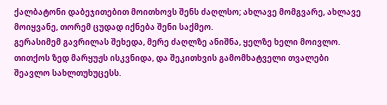ქალბატონი დაბეჯითებით მოითხოვს შენს ძაღლსო; ახლავე მომგვარე, ახლავე მოიყვანე, თორემ ცუდად იქნება შენი საქმეო.
გერასიმემ გავრილას შეხედა, მერე ძაღლზე ანიშნა, ყელზე ხელი მოივლო. თითქოს ზედ მარყუჟს ისკვნიდა, და შეკითხვის გამომხატველი თვალები შეავლო სახლთუხუცესს.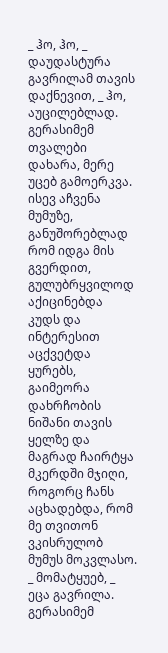_ ჰო, ჰო, _ დაუდასტურა გავრილამ თავის დაქნევით, _ ჰო, აუცილებლად.
გერასიმემ თვალები დახარა, მერე უცებ გამოერკვა. ისევ აჩვენა მუმუზე, განუშორებლად რომ იდგა მის გვერდით, გულუბრყვილოდ აქიცინებდა კუდს და ინტერესით აცქვეტდა ყურებს, გაიმეორა დახრჩობის ნიშანი თავის ყელზე და მაგრად ჩაირტყა მკერდში მჯიღი, როგორც ჩანს აცხადებდა, რომ მე თვითონ ვკისრულობ მუმუს მოკვლასო.
_ მომატყუებ, _ ეცა გავრილა.
გერასიმემ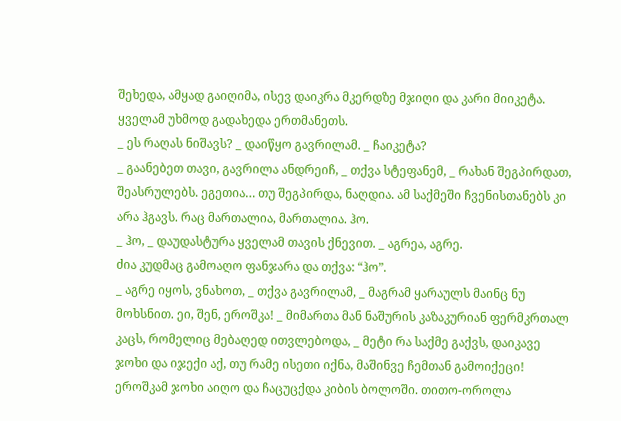შეხედა, ამყად გაიღიმა, ისევ დაიკრა მკერდზე მჯიღი და კარი მიიკეტა.
ყველამ უხმოდ გადახედა ერთმანეთს.
_ ეს რაღას ნიშავს? _ დაიწყო გავრილამ. _ ჩაიკეტა?
_ გაანებეთ თავი, გავრილა ანდრეიჩ, _ თქვა სტეფანემ, _ რახან შეგპირდათ, შეასრულებს. ეგეთია… თუ შეგპირდა, ნაღდია. ამ საქმეში ჩვენისთანებს კი არა ჰგავს. რაც მართალია, მართალია. ჰო.
_ ჰო, _ დაუდასტურა ყველამ თავის ქნევით. _ აგრეა, აგრე.
ძია კუდმაც გამოაღო ფანჯარა და თქვა: “ჰო”.
_ აგრე იყოს, ვნახოთ, _ თქვა გავრილამ, _ მაგრამ ყარაულს მაინც ნუ მოხსნით. ეი, შენ, ეროშკა! _ მიმართა მან ნაშურის კაზაკურიან ფერმკრთალ კაცს, რომელიც მებაღედ ითვლებოდა, _ მეტი რა საქმე გაქვს, დაიკავე ჯოხი და იჯექი აქ, თუ რამე ისეთი იქნა, მაშინვე ჩემთან გამოიქეცი!
ეროშკამ ჯოხი აიღო და ჩაცუცქდა კიბის ბოლოში. თითო-ოროლა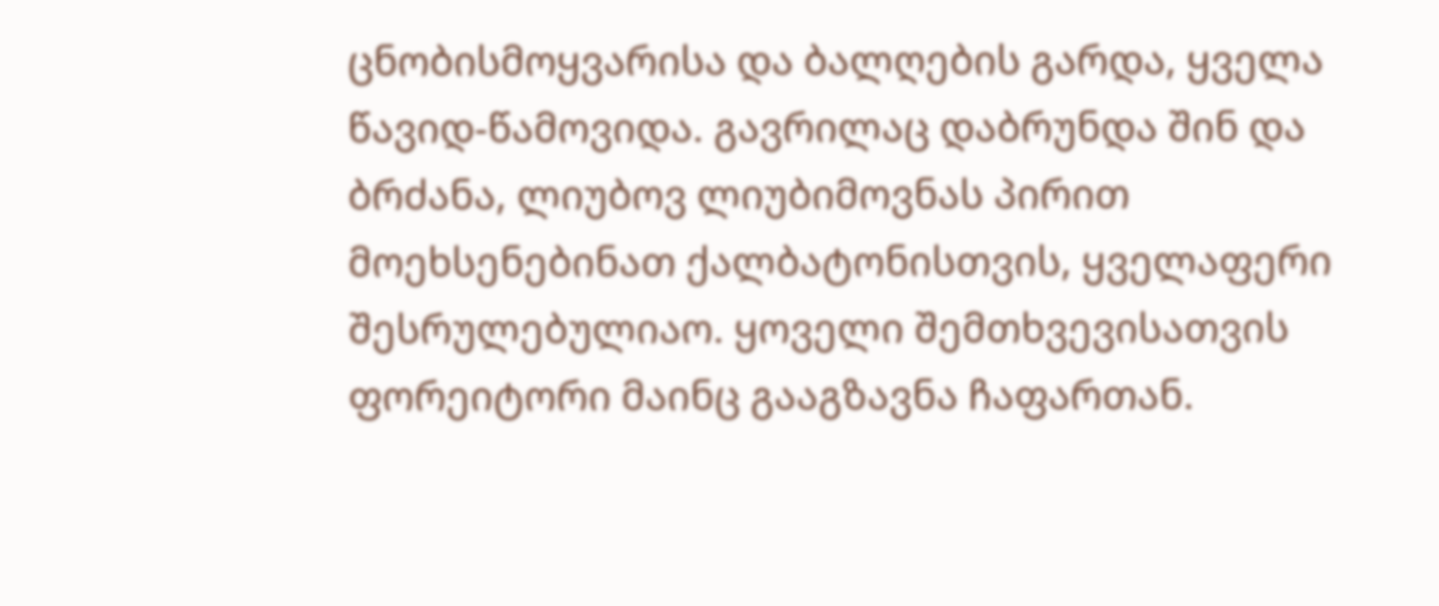ცნობისმოყვარისა და ბალღების გარდა, ყველა წავიდ-წამოვიდა. გავრილაც დაბრუნდა შინ და ბრძანა, ლიუბოვ ლიუბიმოვნას პირით მოეხსენებინათ ქალბატონისთვის, ყველაფერი შესრულებულიაო. ყოველი შემთხვევისათვის ფორეიტორი მაინც გააგზავნა ჩაფართან.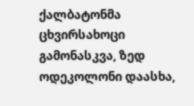ქალბატონმა ცხვირსახოცი გამონასკვა, ზედ ოდეკოლონი დაასხა,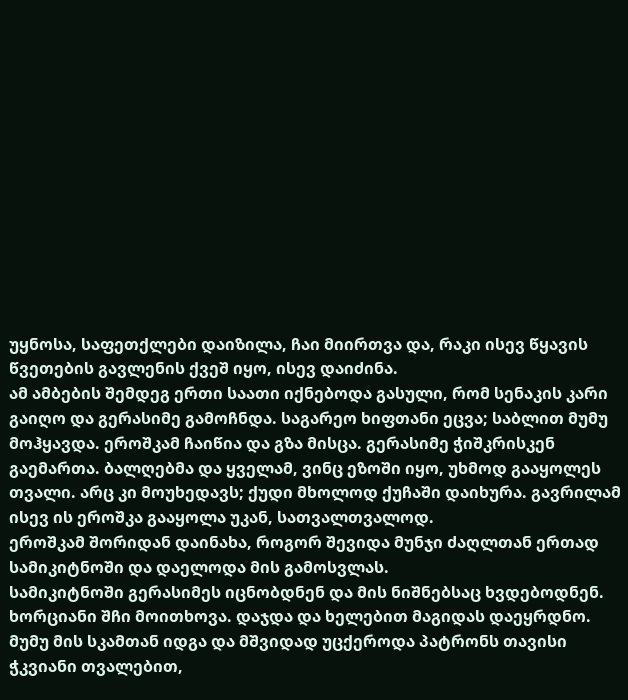უყნოსა, საფეთქლები დაიზილა, ჩაი მიირთვა და, რაკი ისევ წყავის წვეთების გავლენის ქვეშ იყო, ისევ დაიძინა.
ამ ამბების შემდეგ ერთი საათი იქნებოდა გასული, რომ სენაკის კარი გაიღო და გერასიმე გამოჩნდა. საგარეო ხიფთანი ეცვა; საბლით მუმუ მოჰყავდა. ეროშკამ ჩაიწია და გზა მისცა. გერასიმე ჭიშკრისკენ გაემართა. ბალღებმა და ყველამ, ვინც ეზოში იყო, უხმოდ გააყოლეს თვალი. არც კი მოუხედავს; ქუდი მხოლოდ ქუჩაში დაიხურა. გავრილამ ისევ ის ეროშკა გააყოლა უკან, სათვალთვალოდ.
ეროშკამ შორიდან დაინახა, როგორ შევიდა მუნჯი ძაღლთან ერთად სამიკიტნოში და დაელოდა მის გამოსვლას.
სამიკიტნოში გერასიმეს იცნობდნენ და მის ნიშნებსაც ხვდებოდნენ. ხორციანი შჩი მოითხოვა. დაჯდა და ხელებით მაგიდას დაეყრდნო. მუმუ მის სკამთან იდგა და მშვიდად უცქეროდა პატრონს თავისი ჭკვიანი თვალებით,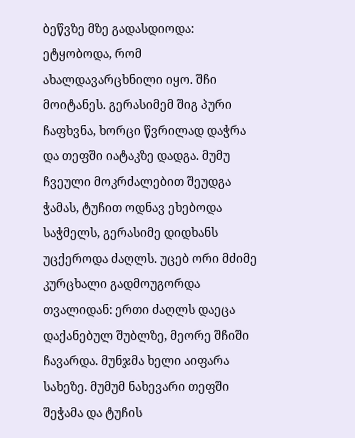ბეწვზე მზე გადასდიოდა: ეტყობოდა, რომ ახალდავარცხნილი იყო. შჩი მოიტანეს. გერასიმემ შიგ პური ჩაფხვნა, ხორცი წვრილად დაჭრა და თეფში იატაკზე დადგა. მუმუ ჩვეული მოკრძალებით შეუდგა ჭამას, ტუჩით ოდნავ ეხებოდა საჭმელს, გერასიმე დიდხანს უცქეროდა ძაღლს. უცებ ორი მძიმე კურცხალი გადმოუგორდა თვალიდან: ერთი ძაღლს დაეცა დაქანებულ შუბლზე, მეორე შჩიში ჩავარდა. მუნჯმა ხელი აიფარა სახეზე. მუმუმ ნახევარი თეფში შეჭამა და ტუჩის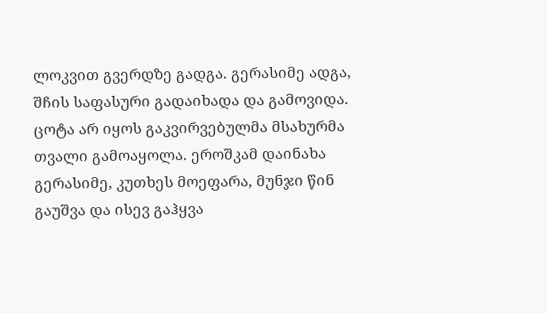ლოკვით გვერდზე გადგა. გერასიმე ადგა, შჩის საფასური გადაიხადა და გამოვიდა. ცოტა არ იყოს გაკვირვებულმა მსახურმა თვალი გამოაყოლა. ეროშკამ დაინახა გერასიმე, კუთხეს მოეფარა, მუნჯი წინ გაუშვა და ისევ გაჰყვა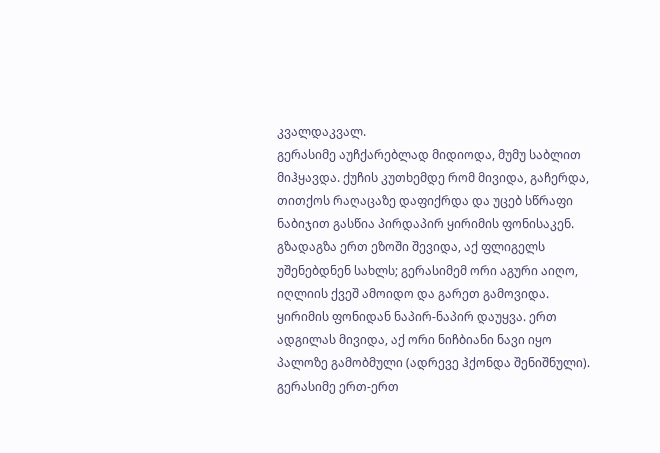კვალდაკვალ.
გერასიმე აუჩქარებლად მიდიოდა, მუმუ საბლით მიჰყავდა. ქუჩის კუთხემდე რომ მივიდა, გაჩერდა, თითქოს რაღაცაზე დაფიქრდა და უცებ სწრაფი ნაბიჯით გასწია პირდაპირ ყირიმის ფონისაკენ. გზადაგზა ერთ ეზოში შევიდა, აქ ფლიგელს უშენებდნენ სახლს; გერასიმემ ორი აგური აიღო, იღლიის ქვეშ ამოიდო და გარეთ გამოვიდა. ყირიმის ფონიდან ნაპირ-ნაპირ დაუყვა. ერთ ადგილას მივიდა, აქ ორი ნიჩბიანი ნავი იყო პალოზე გამობმული (ადრევე ჰქონდა შენიშნული). გერასიმე ერთ-ერთ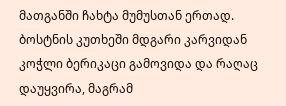მათგანში ჩახტა მუმუსთან ერთად. ბოსტნის კუთხეში მდგარი კარვიდან კოჭლი ბერიკაცი გამოვიდა და რაღაც დაუყვირა, მაგრამ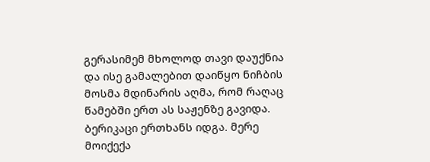გერასიმემ მხოლოდ თავი დაუქნია და ისე გამალებით დაიწყო ნიჩბის მოსმა მდინარის აღმა, რომ რაღაც წამებში ერთ ას საჟენზე გავიდა. ბერიკაცი ერთხანს იდგა. მერე მოიქექა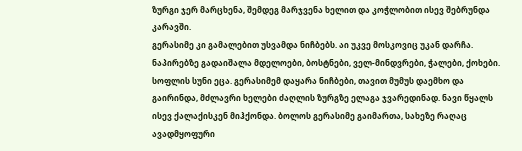ზურგი ჯერ მარცხენა, შემდეგ მარჯვენა ხელით და კოჭლობით ისევ შებრუნდა კარავში.
გერასიმე კი გამალებით უსვამდა ნიჩბებს. აი უკვე მოსკოვიც უკან დარჩა. ნაპირებზე გადაიშალა მდელოები, ბოსტნები, ველ-მინდვრები, ჭალები, ქოხები. სოფლის სუნი ეცა. გერასიმემ დაყარა ნიჩბები, თავით მუმუს დაემხო და გაირინდა, მძლავრი ხელები ძაღლის ზურგზე ელაგა ჯვარედინად. ნავი წყალს ისევ ქალაქისკენ მიჰქონდა. ბოლოს გერასიმე გაიმართა, სახეზე რაღაც ავადმყოფური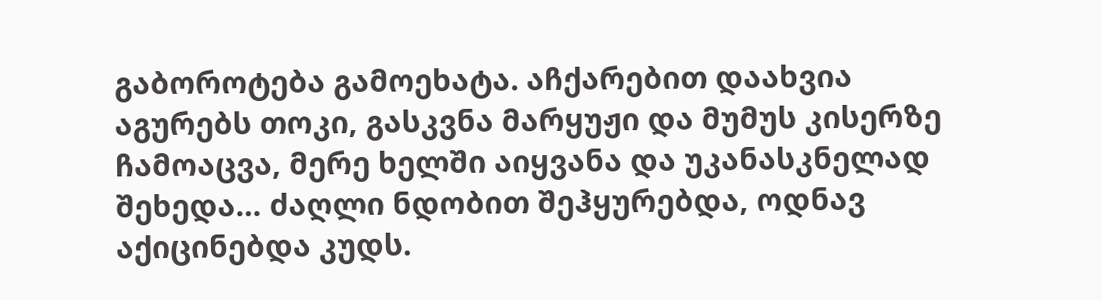გაბოროტება გამოეხატა. აჩქარებით დაახვია აგურებს თოკი, გასკვნა მარყუჟი და მუმუს კისერზე ჩამოაცვა, მერე ხელში აიყვანა და უკანასკნელად შეხედა… ძაღლი ნდობით შეჰყურებდა, ოდნავ აქიცინებდა კუდს.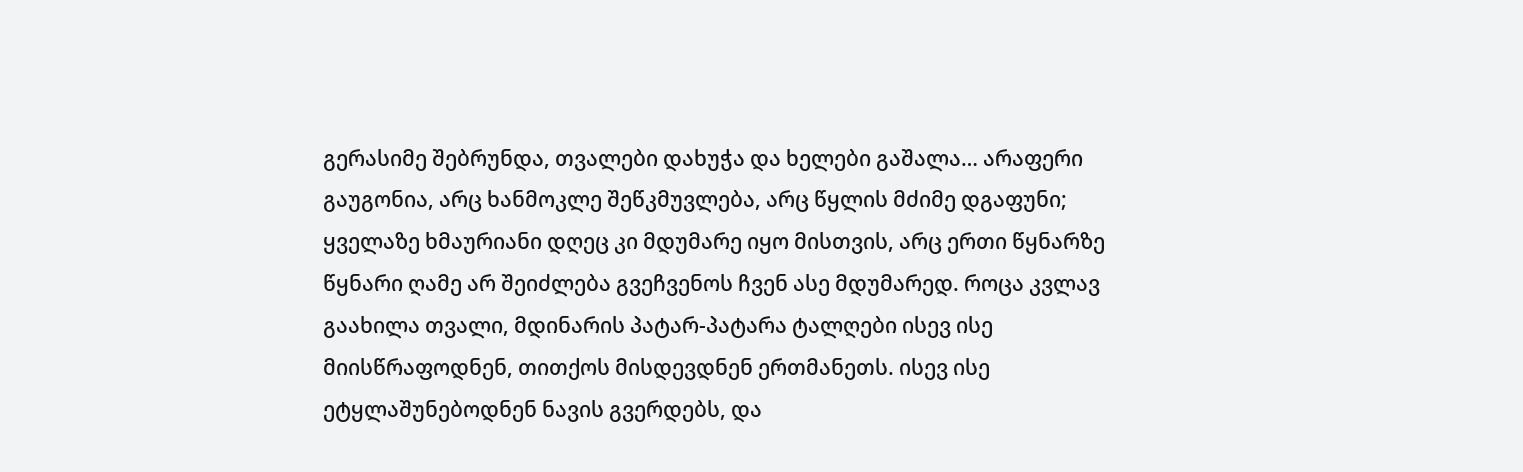გერასიმე შებრუნდა, თვალები დახუჭა და ხელები გაშალა… არაფერი გაუგონია, არც ხანმოკლე შეწკმუვლება, არც წყლის მძიმე დგაფუნი; ყველაზე ხმაურიანი დღეც კი მდუმარე იყო მისთვის, არც ერთი წყნარზე წყნარი ღამე არ შეიძლება გვეჩვენოს ჩვენ ასე მდუმარედ. როცა კვლავ გაახილა თვალი, მდინარის პატარ-პატარა ტალღები ისევ ისე მიისწრაფოდნენ, თითქოს მისდევდნენ ერთმანეთს. ისევ ისე ეტყლაშუნებოდნენ ნავის გვერდებს, და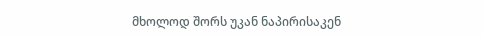მხოლოდ შორს უკან ნაპირისაკენ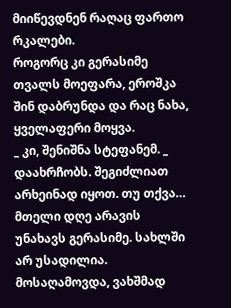მიიწევდნენ რაღაც ფართო რკალები.
როგორც კი გერასიმე თვალს მოეფარა, ეროშკა შინ დაბრუნდა და რაც ნახა, ყველაფერი მოყვა.
_ კი, შენიშნა სტეფანემ. _ დაახრჩობს. შეგიძლიათ არხეინად იყოთ. თუ თქვა…
მთელი დღე არავის უნახავს გერასიმე. სახლში არ უსადილია. მოსაღამოვდა, ვახშმად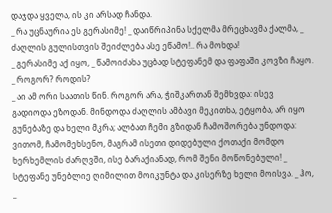დაჯდა ყველა, ის კი არსად ჩანდა.
_ რა უცნაურია ეს გერასიმე! _ დაიწრიპინა სქელმა მრეცხავმა ქალმა, _ ძაღლის გულისთვის შეიძლება ასე ეწამო!.. რა მოხდა!
_ გერასიმე აქ იყო, _ წამოიძახა უცბად სტეფანემ და ფაფაში კოვზი ჩაყო.
_ როგორ? როდის?
_ აი ამ ორი საათის წინ. როგორ არა, ჭიშკართან შემხვდა: ისევ გადიოდა ეზოდან. მინდოდა ძაღლის ამბავი მეკითხა, ეტყობა, არ იყო გუნებაზე და ხელი მკრა; ალბათ ჩემი გზიდან ჩამოშორება უნდოდა: ვითომ, ჩამომეხსენო, მაგრამ ისეთი დიდებული ქოთაქი მომდო ხერხემლის ძარღვში, ისე ბარაქიანად, რომ შენი მოწონებული! _ სტეფანე უნებლიე ღიმილით მოიკუნტა და კისერზე ხელი მოისვა. _ ჰო, _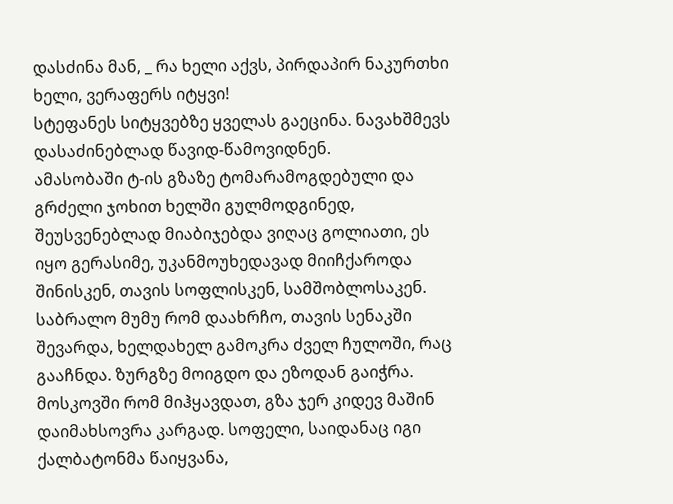დასძინა მან, _ რა ხელი აქვს, პირდაპირ ნაკურთხი ხელი, ვერაფერს იტყვი!
სტეფანეს სიტყვებზე ყველას გაეცინა. ნავახშმევს დასაძინებლად წავიდ-წამოვიდნენ.
ამასობაში ტ-ის გზაზე ტომარამოგდებული და გრძელი ჯოხით ხელში გულმოდგინედ, შეუსვენებლად მიაბიჯებდა ვიღაც გოლიათი, ეს იყო გერასიმე, უკანმოუხედავად მიიჩქაროდა შინისკენ, თავის სოფლისკენ, სამშობლოსაკენ. საბრალო მუმუ რომ დაახრჩო, თავის სენაკში შევარდა, ხელდახელ გამოკრა ძველ ჩულოში, რაც გააჩნდა. ზურგზე მოიგდო და ეზოდან გაიჭრა. მოსკოვში რომ მიჰყავდათ, გზა ჯერ კიდევ მაშინ დაიმახსოვრა კარგად. სოფელი, საიდანაც იგი ქალბატონმა წაიყვანა,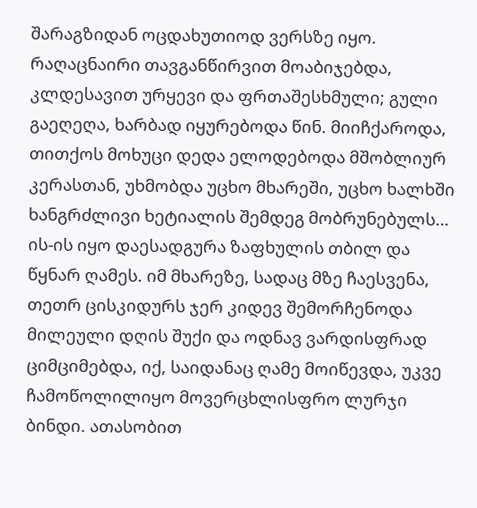შარაგზიდან ოცდახუთიოდ ვერსზე იყო. რაღაცნაირი თავგანწირვით მოაბიჯებდა, კლდესავით ურყევი და ფრთაშესხმული; გული გაეღეღა, ხარბად იყურებოდა წინ. მიიჩქაროდა, თითქოს მოხუცი დედა ელოდებოდა მშობლიურ კერასთან, უხმობდა უცხო მხარეში, უცხო ხალხში ხანგრძლივი ხეტიალის შემდეგ მობრუნებულს… ის-ის იყო დაესადგურა ზაფხულის თბილ და წყნარ ღამეს. იმ მხარეზე, სადაც მზე ჩაესვენა, თეთრ ცისკიდურს ჯერ კიდევ შემორჩენოდა მილეული დღის შუქი და ოდნავ ვარდისფრად ციმციმებდა, იქ, საიდანაც ღამე მოიწევდა, უკვე ჩამოწოლილიყო მოვერცხლისფრო ლურჯი ბინდი. ათასობით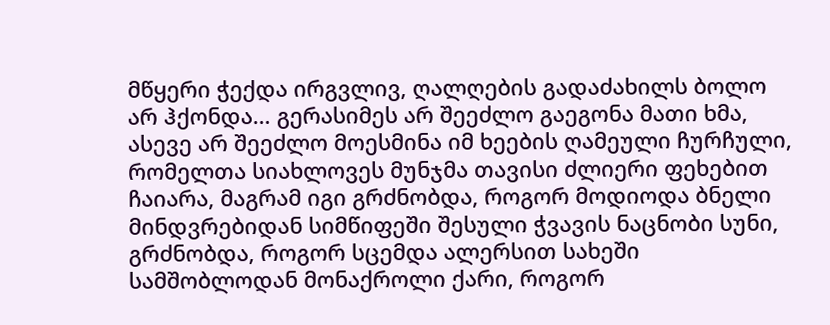მწყერი ჭექდა ირგვლივ, ღალღების გადაძახილს ბოლო არ ჰქონდა… გერასიმეს არ შეეძლო გაეგონა მათი ხმა, ასევე არ შეეძლო მოესმინა იმ ხეების ღამეული ჩურჩული, რომელთა სიახლოვეს მუნჯმა თავისი ძლიერი ფეხებით ჩაიარა, მაგრამ იგი გრძნობდა, როგორ მოდიოდა ბნელი მინდვრებიდან სიმწიფეში შესული ჭვავის ნაცნობი სუნი, გრძნობდა, როგორ სცემდა ალერსით სახეში სამშობლოდან მონაქროლი ქარი, როგორ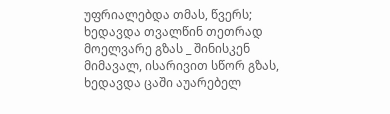უფრიალებდა თმას, წვერს; ხედავდა თვალწინ თეთრად მოელვარე გზას _ შინისკენ მიმავალ, ისარივით სწორ გზას, ხედავდა ცაში აუარებელ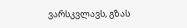ვარსკვლავს, გზას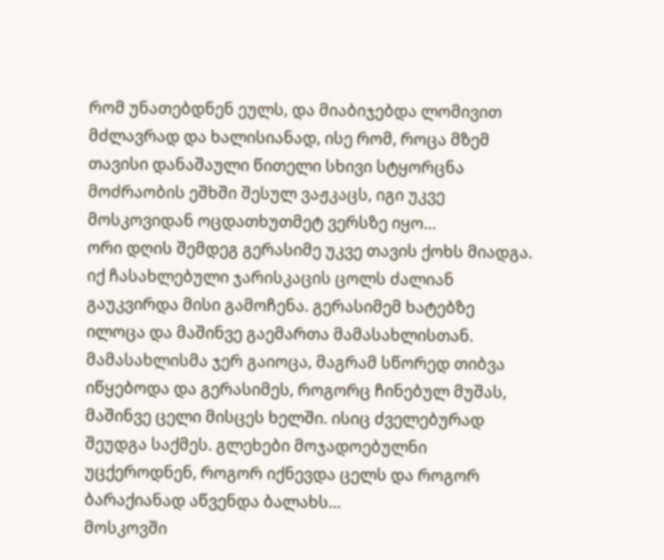რომ უნათებდნენ ეულს, და მიაბიჯებდა ლომივით მძლავრად და ხალისიანად, ისე რომ, როცა მზემ თავისი დანაშაული წითელი სხივი სტყორცნა მოძრაობის ეშხში შესულ ვაჟკაცს, იგი უკვე მოსკოვიდან ოცდათხუთმეტ ვერსზე იყო…
ორი დღის შემდეგ გერასიმე უკვე თავის ქოხს მიადგა. იქ ჩასახლებული ჯარისკაცის ცოლს ძალიან გაუკვირდა მისი გამოჩენა. გერასიმემ ხატებზე ილოცა და მაშინვე გაემართა მამასახლისთან. მამასახლისმა ჯერ გაიოცა, მაგრამ სწორედ თიბვა იწყებოდა და გერასიმეს, როგორც ჩინებულ მუშას, მაშინვე ცელი მისცეს ხელში. ისიც ძველებურად შეუდგა საქმეს. გლეხები მოჯადოებულნი უცქეროდნენ, როგორ იქნევდა ცელს და როგორ ბარაქიანად აწვენდა ბალახს…
მოსკოვში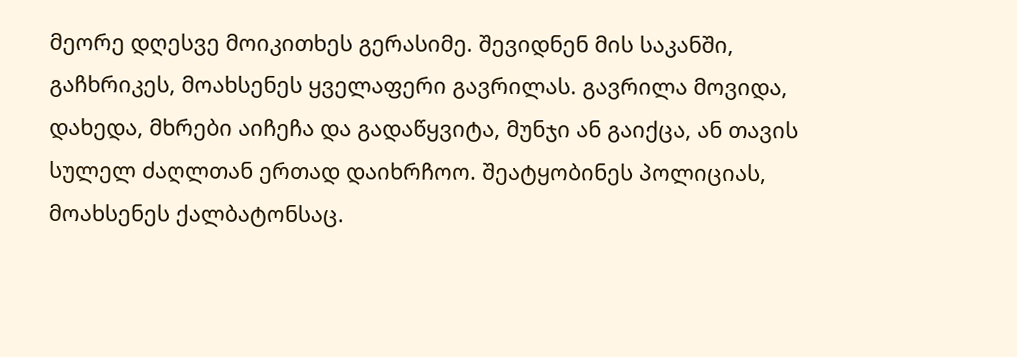მეორე დღესვე მოიკითხეს გერასიმე. შევიდნენ მის საკანში, გაჩხრიკეს, მოახსენეს ყველაფერი გავრილას. გავრილა მოვიდა, დახედა, მხრები აიჩეჩა და გადაწყვიტა, მუნჯი ან გაიქცა, ან თავის სულელ ძაღლთან ერთად დაიხრჩოო. შეატყობინეს პოლიციას, მოახსენეს ქალბატონსაც.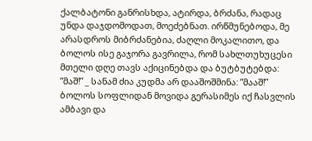ქალბატონი განრისხდა, ატირდა, ბრძანა, რადაც უნდა დაჯდომოდათ, მოეძებნათ. ირწმუნებოდა, მე არასდროს მიბრძანებია, ძაღლი მოკალითო, და ბოლოს ისე გაჯორა გავრილა, რომ სახლთუხუცესი მთელი დღე თავს აქიცინებდა და ბუტბუტებდა: “მაშ!” _ სანამ ძია კუდმა არ დააშოშმინა: “მააშ!” ბოლოს სოფლიდან მოვიდა გერასიმეს იქ ჩასვლის ამბავი და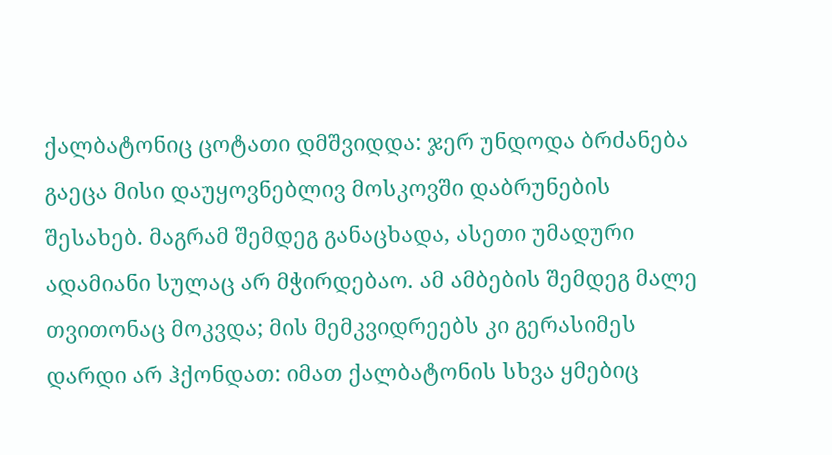ქალბატონიც ცოტათი დმშვიდდა: ჯერ უნდოდა ბრძანება გაეცა მისი დაუყოვნებლივ მოსკოვში დაბრუნების შესახებ. მაგრამ შემდეგ განაცხადა, ასეთი უმადური ადამიანი სულაც არ მჭირდებაო. ამ ამბების შემდეგ მალე თვითონაც მოკვდა; მის მემკვიდრეებს კი გერასიმეს დარდი არ ჰქონდათ: იმათ ქალბატონის სხვა ყმებიც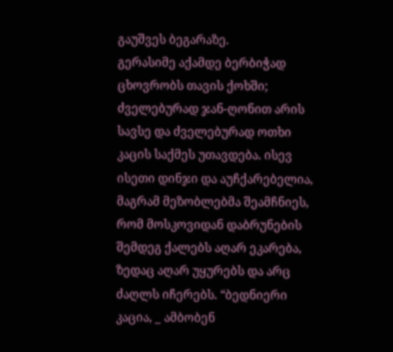გაუშვეს ბეგარაზე.
გერასიმე აქამდე ბერბიჭად ცხოვრობს თავის ქოხში; ძველებურად ჯან-ღონით არის სავსე და ძველებურად ოთხი კაცის საქმეს უთავდება. ისევ ისეთი დინჯი და აუჩქარებელია, მაგრამ მეზობლებმა შეამჩნიეს, რომ მოსკოვიდან დაბრუნების შემდეგ ქალებს აღარ ეკარება, ზედაც აღარ უყურებს და არც ძაღლს იჩერებს. “ბედნიერი კაცია, _ ამბობენ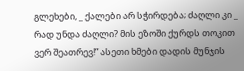გლეხები, _ ქალები არ სჭირდება; ძაღლი კი _ რად უნდა ძაღლი? მის ეზოში ქურდს თოკით ვერ შეათრევ!” ასეთი ხმები დადის მუნჯის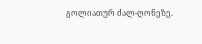გოლიათურ ძალ-ღონეზე.